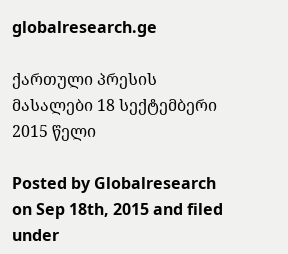globalresearch.ge

ქართული პრესის მასალები 18 სექტემბერი 2015 წელი

Posted by Globalresearch on Sep 18th, 2015 and filed under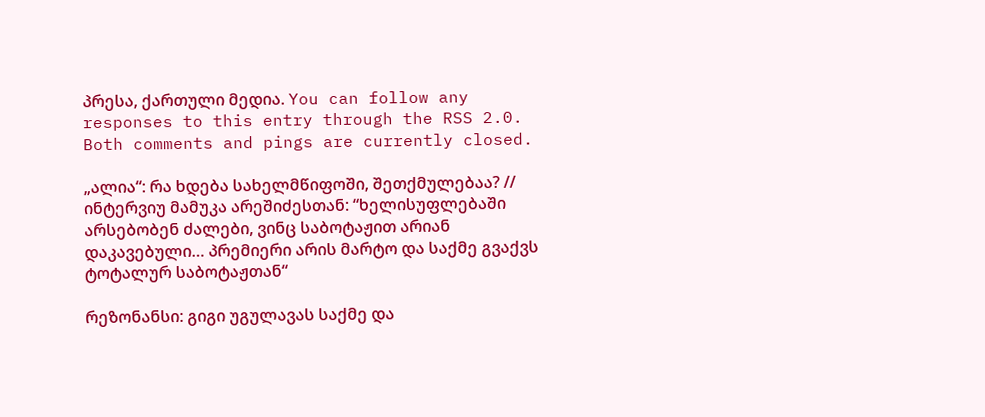პრესა, ქართული მედია. You can follow any responses to this entry through the RSS 2.0. Both comments and pings are currently closed.

„ალია“: რა ხდება სახელმწიფოში, შეთქმულებაა? // ინტერვიუ მამუკა არეშიძესთან: “ხელისუფლებაში არსებობენ ძალები, ვინც საბოტაჟით არიან დაკავებული… პრემიერი არის მარტო და საქმე გვაქვს ტოტალურ საბოტაჟთან“

რეზონანსი: გიგი უგულავას საქმე და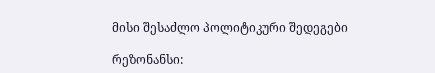მისი შესაძლო პოლიტიკური შედეგები

რეზონანსი: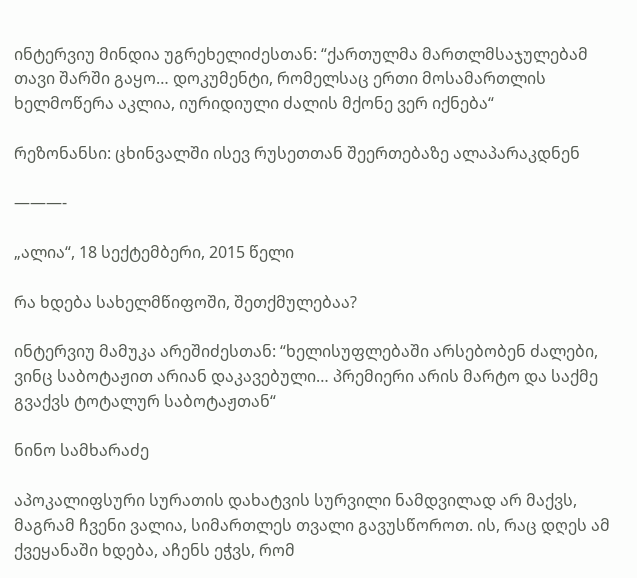ინტერვიუ მინდია უგრეხელიძესთან: “ქართულმა მართლმსაჯულებამ თავი შარში გაყო… დოკუმენტი, რომელსაც ერთი მოსამართლის ხელმოწერა აკლია, იურიდიული ძალის მქონე ვერ იქნება“

რეზონანსი: ცხინვალში ისევ რუსეთთან შეერთებაზე ალაპარაკდნენ

———-

„ალია“, 18 სექტემბერი, 2015 წელი

რა ხდება სახელმწიფოში, შეთქმულებაა?

ინტერვიუ მამუკა არეშიძესთან: “ხელისუფლებაში არსებობენ ძალები, ვინც საბოტაჟით არიან დაკავებული… პრემიერი არის მარტო და საქმე გვაქვს ტოტალურ საბოტაჟთან“

ნინო სამხარაძე

აპოკალიფსური სურათის დახატვის სურვილი ნამდვილად არ მაქვს, მაგრამ ჩვენი ვალია, სიმართლეს თვალი გავუსწოროთ. ის, რაც დღეს ამ ქვეყანაში ხდება, აჩენს ეჭვს, რომ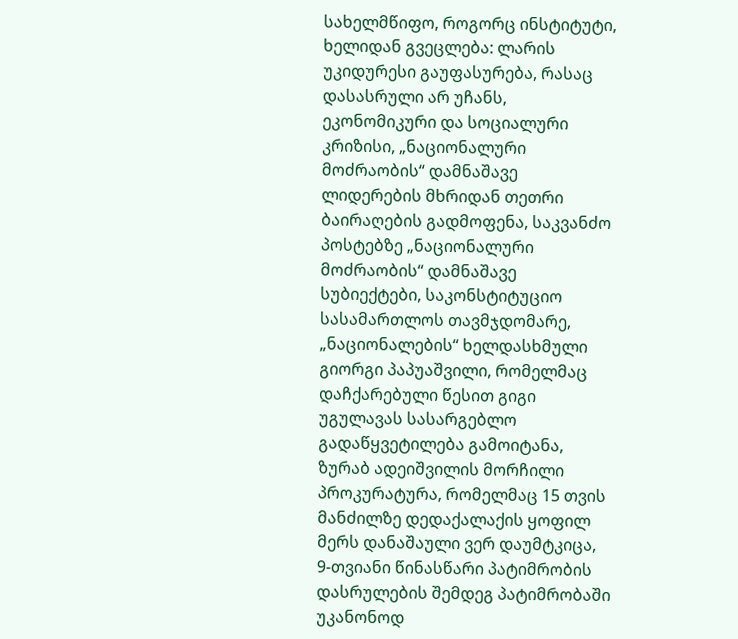სახელმწიფო, როგორც ინსტიტუტი, ხელიდან გვეცლება: ლარის უკიდურესი გაუფასურება, რასაც დასასრული არ უჩანს, ეკონომიკური და სოციალური კრიზისი, „ნაციონალური მოძრაობის“ დამნაშავე ლიდერების მხრიდან თეთრი ბაირაღების გადმოფენა, საკვანძო პოსტებზე „ნაციონალური მოძრაობის“ დამნაშავე სუბიექტები, საკონსტიტუციო სასამართლოს თავმჯდომარე, „ნაციონალების“ ხელდასხმული გიორგი პაპუაშვილი, რომელმაც დაჩქარებული წესით გიგი უგულავას სასარგებლო გადაწყვეტილება გამოიტანა, ზურაბ ადეიშვილის მორჩილი პროკურატურა, რომელმაც 15 თვის მანძილზე დედაქალაქის ყოფილ მერს დანაშაული ვერ დაუმტკიცა, 9-თვიანი წინასწარი პატიმრობის დასრულების შემდეგ პატიმრობაში უკანონოდ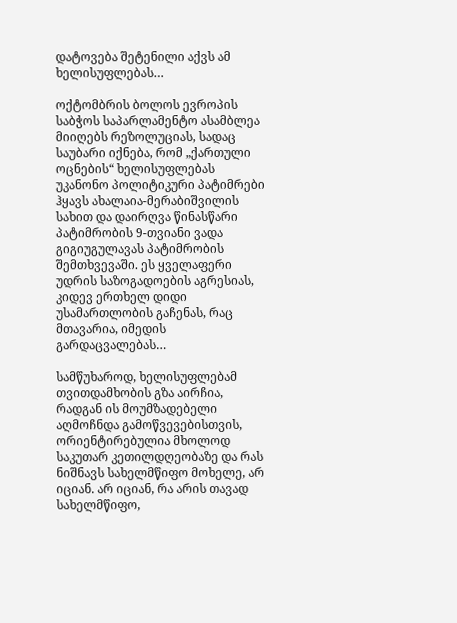დატოვება შეტენილი აქვს ამ ხელისუფლებას…

ოქტომბრის ბოლოს ევროპის საბჭოს საპარლამენტო ასამბლეა მიიღებს რეზოლუციას, სადაც საუბარი იქნება, რომ „ქართული ოცნების“ ხელისუფლებას უკანონო პოლიტიკური პატიმრები ჰყავს ახალაია-მერაბიშვილის სახით და დაირღვა წინასწარი პატიმრობის 9-თვიანი ვადა გიგიუგულავას პატიმრობის შემთხვევაში. ეს ყველაფერი უდრის საზოგადოების აგრესიას, კიდევ ერთხელ დიდი უსამართლობის გაჩენას, რაც მთავარია, იმედის გარდაცვალებას…

სამწუხაროდ, ხელისუფლებამ თვითდამხობის გზა აირჩია, რადგან ის მოუმზადებელი აღმოჩნდა გამოწვევებისთვის, ორიენტირებულია მხოლოდ საკუთარ კეთილდღეობაზე და რას ნიშნავს სახელმწიფო მოხელე, არ იციან. არ იციან, რა არის თავად სახელმწიფო,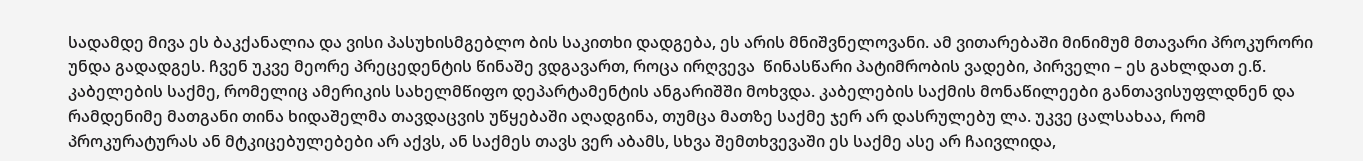სადამდე მივა ეს ბაკქანალია და ვისი პასუხისმგებლო ბის საკითხი დადგება, ეს არის მნიშვნელოვანი. ამ ვითარებაში მინიმუმ მთავარი პროკურორი უნდა გადადგეს. ჩვენ უკვე მეორე პრეცედენტის წინაშე ვდგავართ, როცა ირღვევა  წინასწარი პატიმრობის ვადები, პირველი – ეს გახლდათ ე.წ. კაბელების საქმე, რომელიც ამერიკის სახელმწიფო დეპარტამენტის ანგარიშში მოხვდა. კაბელების საქმის მონაწილეები განთავისუფლდნენ და რამდენიმე მათგანი თინა ხიდაშელმა თავდაცვის უწყებაში აღადგინა, თუმცა მათზე საქმე ჯერ არ დასრულებუ ლა. უკვე ცალსახაა, რომ პროკურატურას ან მტკიცებულებები არ აქვს, ან საქმეს თავს ვერ აბამს, სხვა შემთხვევაში ეს საქმე ასე არ ჩაივლიდა,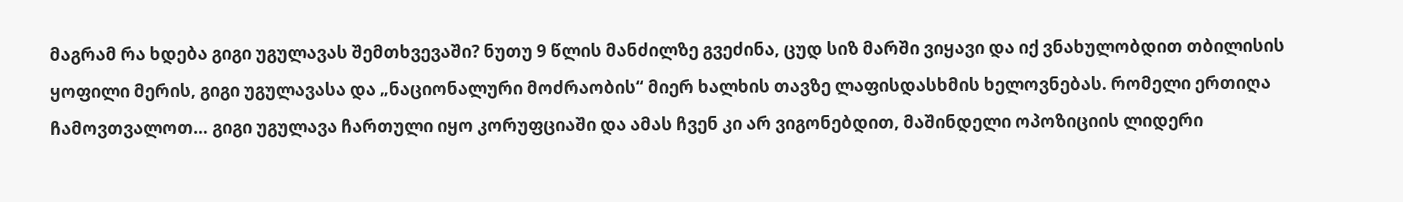მაგრამ რა ხდება გიგი უგულავას შემთხვევაში? ნუთუ 9 წლის მანძილზე გვეძინა, ცუდ სიზ მარში ვიყავი და იქ ვნახულობდით თბილისის ყოფილი მერის, გიგი უგულავასა და „ნაციონალური მოძრაობის“ მიერ ხალხის თავზე ლაფისდასხმის ხელოვნებას. რომელი ერთიღა ჩამოვთვალოთ… გიგი უგულავა ჩართული იყო კორუფციაში და ამას ჩვენ კი არ ვიგონებდით, მაშინდელი ოპოზიციის ლიდერი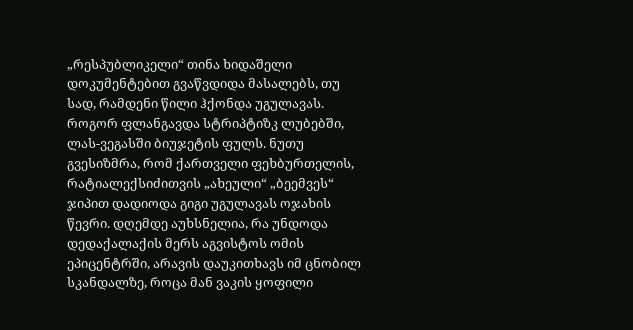„რესპუბლიკელი“ თინა ხიდაშელი დოკუმენტებით გვაწვდიდა მასალებს, თუ სად, რამდენი წილი ჰქონდა უგულავას. როგორ ფლანგავდა სტრიპტიზკ ლუბებში, ლას-ვეგასში ბიუჯეტის ფულს. ნუთუ გვესიზმრა, რომ ქართველი ფეხბურთელის, რატიალექსიძითვის „ახეული“ „ბეემვეს“ ჯიპით დადიოდა გიგი უგულავას ოჯახის წევრი. დღემდე აუხსნელია, რა უნდოდა დედაქალაქის მერს აგვისტოს ომის ეპიცენტრში, არავის დაუკითხავს იმ ცნობილ სკანდალზე, როცა მან ვაკის ყოფილი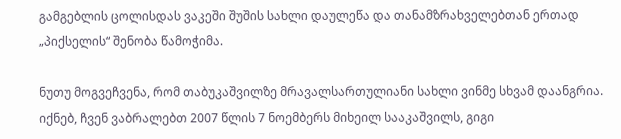გამგებლის ცოლისდას ვაკეში შუშის სახლი დაულეწა და თანამზრახველებთან ერთად „პიქსელის“ შენობა წამოჭიმა.

ნუთუ მოგვეჩვენა, რომ თაბუკაშვილზე მრავალსართულიანი სახლი ვინმე სხვამ დაანგრია. იქნებ, ჩვენ ვაბრალებთ 2007 წლის 7 ნოემბერს მიხეილ სააკაშვილს, გიგი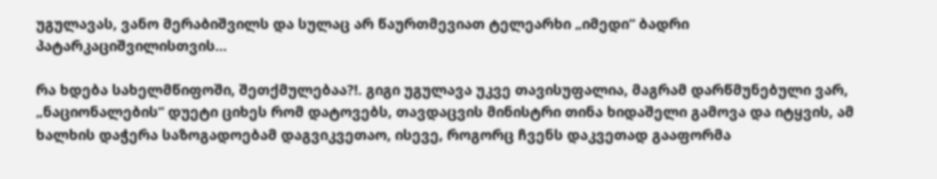უგულავას, ვანო მერაბიშვილს და სულაც არ წაურთმევიათ ტელეარხი „იმედი“ ბადრი პატარკაციშვილისთვის…

რა ხდება სახელმწიფოში, შეთქმულებაა?!. გიგი უგულავა უკვე თავისუფალია, მაგრამ დარწმუნებული ვარ, „ნაციონალების“ დუეტი ციხეს რომ დატოვებს, თავდაცვის მინისტრი თინა ხიდაშელი გამოვა და იტყვის, ამ ხალხის დაჭერა საზოგადოებამ დაგვიკვეთაო, ისევე, როგორც ჩვენს დაკვეთად გააფორმა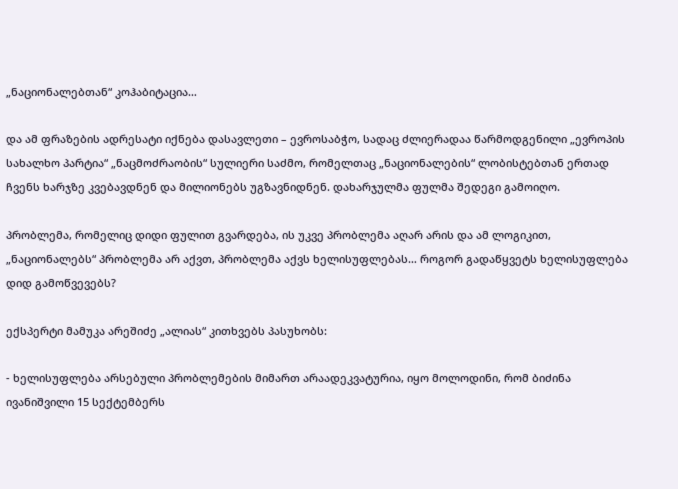„ნაციონალებთან“ კოჰაბიტაცია…

და ამ ფრაზების ადრესატი იქნება დასავლეთი – ევროსაბჭო, სადაც ძლიერადაა წარმოდგენილი „ევროპის სახალხო პარტია“ „ნაცმოძრაობის“ სულიერი საძმო, რომელთაც „ნაციონალების“ ლობისტებთან ერთად ჩვენს ხარჯზე კვებავდნენ და მილიონებს უგზავნიდნენ. დახარჯულმა ფულმა შედეგი გამოიღო.

პრობლემა, რომელიც დიდი ფულით გვარდება, ის უკვე პრობლემა აღარ არის და ამ ლოგიკით, „ნაციონალებს“ პრობლემა არ აქვთ, პრობლემა აქვს ხელისუფლებას… როგორ გადაწყვეტს ხელისუფლება დიდ გამოწვევებს?

ექსპერტი მამუკა არეშიძე „ალიას“ კითხვებს პასუხობს:

- ხელისუფლება არსებული პრობლემების მიმართ არაადეკვატურია, იყო მოლოდინი, რომ ბიძინა ივანიშვილი 15 სექტემბერს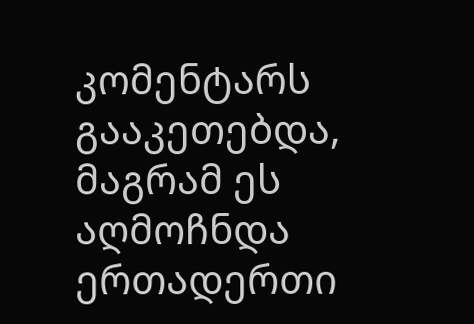კომენტარს გააკეთებდა, მაგრამ ეს აღმოჩნდა ერთადერთი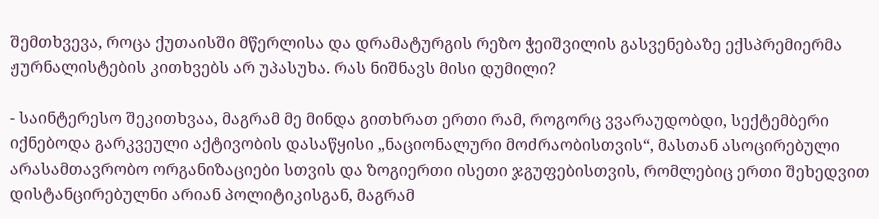შემთხვევა, როცა ქუთაისში მწერლისა და დრამატურგის რეზო ჭეიშვილის გასვენებაზე ექსპრემიერმა ჟურნალისტების კითხვებს არ უპასუხა. რას ნიშნავს მისი დუმილი?

- საინტერესო შეკითხვაა, მაგრამ მე მინდა გითხრათ ერთი რამ, როგორც ვვარაუდობდი, სექტემბერი იქნებოდა გარკვეული აქტივობის დასაწყისი „ნაციონალური მოძრაობისთვის“, მასთან ასოცირებული არასამთავრობო ორგანიზაციები სთვის და ზოგიერთი ისეთი ჯგუფებისთვის, რომლებიც ერთი შეხედვით დისტანცირებულნი არიან პოლიტიკისგან, მაგრამ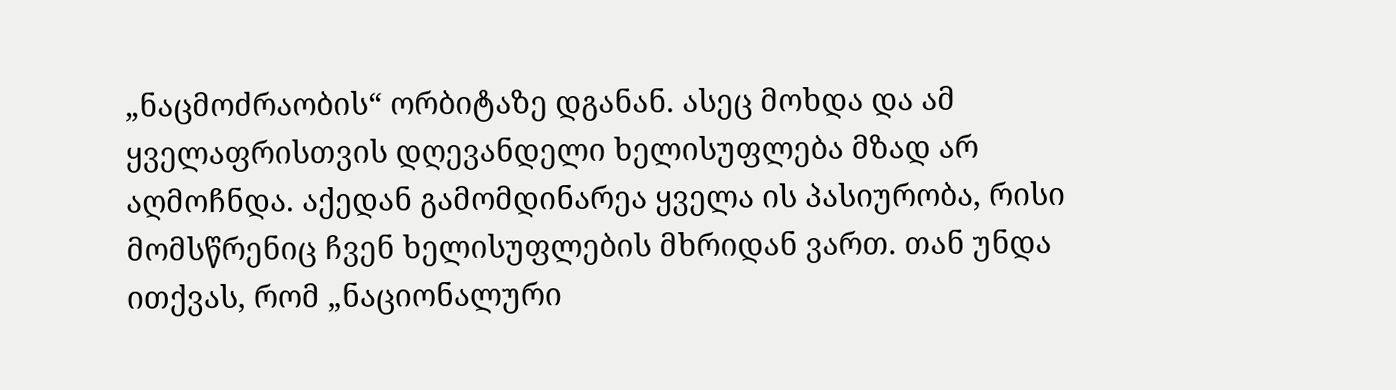„ნაცმოძრაობის“ ორბიტაზე დგანან. ასეც მოხდა და ამ ყველაფრისთვის დღევანდელი ხელისუფლება მზად არ აღმოჩნდა. აქედან გამომდინარეა ყველა ის პასიურობა, რისი მომსწრენიც ჩვენ ხელისუფლების მხრიდან ვართ. თან უნდა ითქვას, რომ „ნაციონალური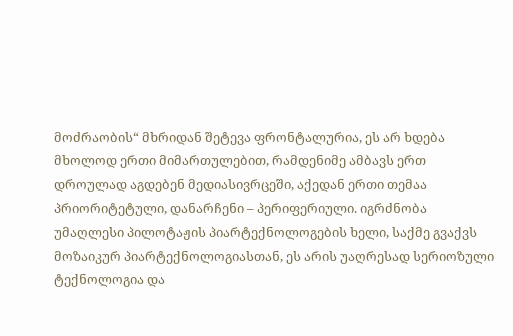მოძრაობის“ მხრიდან შეტევა ფრონტალურია, ეს არ ხდება მხოლოდ ერთი მიმართულებით, რამდენიმე ამბავს ერთ დროულად აგდებენ მედიასივრცეში, აქედან ერთი თემაა პრიორიტეტული, დანარჩენი – პერიფერიული. იგრძნობა უმაღლესი პილოტაჟის პიარტექნოლოგების ხელი, საქმე გვაქვს მოზაიკურ პიარტექნოლოგიასთან, ეს არის უაღრესად სერიოზული ტექნოლოგია და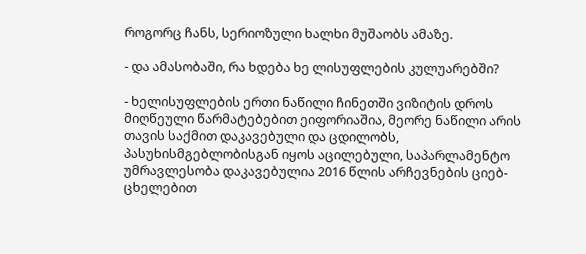როგორც ჩანს, სერიოზული ხალხი მუშაობს ამაზე.

- და ამასობაში, რა ხდება ხე ლისუფლების კულუარებში?

- ხელისუფლების ერთი ნაწილი ჩინეთში ვიზიტის დროს მიღწეული წარმატებებით ეიფორიაშია, მეორე ნაწილი არის თავის საქმით დაკავებული და ცდილობს, პასუხისმგებლობისგან იყოს აცილებული, საპარლამენტო უმრავლესობა დაკავებულია 2016 წლის არჩევნების ციებ-ცხელებით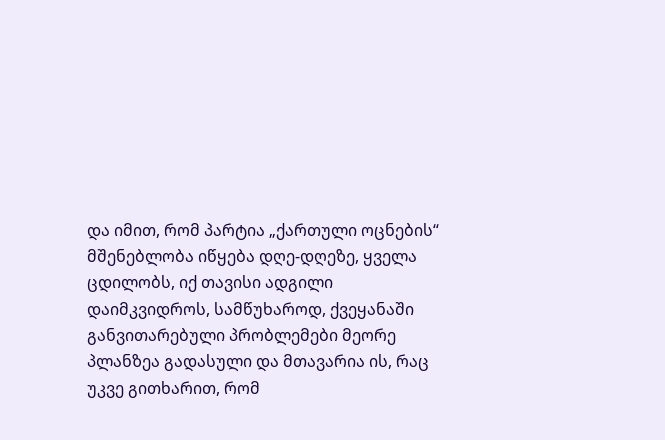და იმით, რომ პარტია „ქართული ოცნების“ მშენებლობა იწყება დღე-დღეზე, ყველა ცდილობს, იქ თავისი ადგილი დაიმკვიდროს, სამწუხაროდ, ქვეყანაში განვითარებული პრობლემები მეორე პლანზეა გადასული და მთავარია ის, რაც უკვე გითხარით, რომ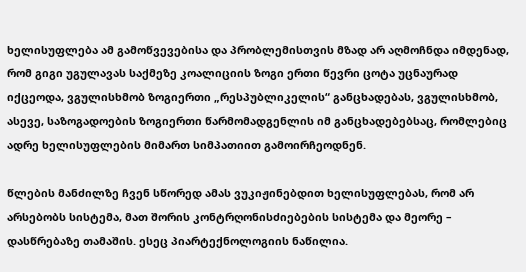ხელისუფლება ამ გამოწვევებისა და პრობლემისთვის მზად არ აღმოჩნდა იმდენად, რომ გიგი უგულავას საქმეზე კოალიციის ზოგი ერთი წევრი ცოტა უცნაურად იქცეოდა, ვგულისხმობ ზოგიერთი „რესპუბლიკელის“ განცხადებას, ვგულისხმობ, ასევე, საზოგადოების ზოგიერთი წარმომადგენლის იმ განცხადებებსაც, რომლებიც ადრე ხელისუფლების მიმართ სიმპათიით გამოირჩეოდნენ.

წლების მანძილზე ჩვენ სწორედ ამას ვუკიჟინებდით ხელისუფლებას, რომ არ არსებობს სისტემა, მათ შორის კონტრღონისძიებების სისტემა და მეორე – დასწრებაზე თამაშის. ესეც პიარტექნოლოგიის ნაწილია.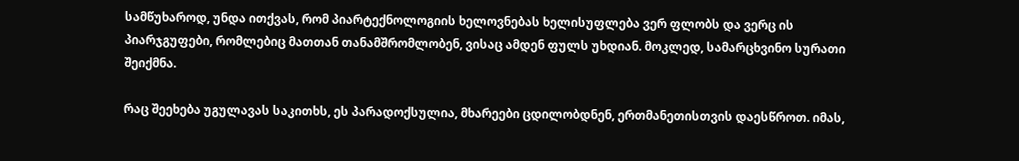სამწუხაროდ, უნდა ითქვას, რომ პიარტექნოლოგიის ხელოვნებას ხელისუფლება ვერ ფლობს და ვერც ის პიარჯგუფები, რომლებიც მათთან თანამშრომლობენ, ვისაც ამდენ ფულს უხდიან. მოკლედ, სამარცხვინო სურათი შეიქმნა.

რაც შეეხება უგულავას საკითხს, ეს პარადოქსულია, მხარეები ცდილობდნენ, ერთმანეთისთვის დაესწროთ. იმას,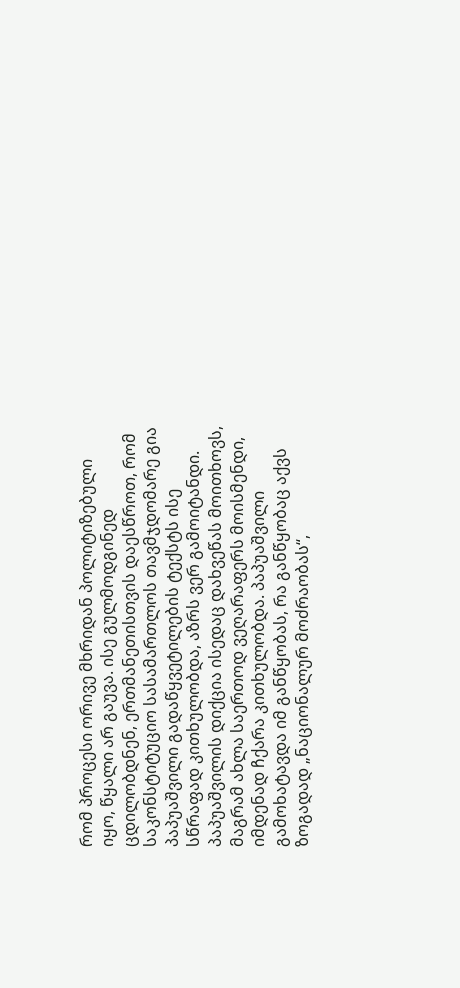რომ პროცესი ორივე მხრიდან პოლიტიზებული იყო, წყალი არ გაუვა. ისე გულმოდგინედ ცდილობდნენ, ერთმანეთისთვის დაესწროთ, რომ საკონსტიტუციო სასამართლოს თავმჯდომარე გია პაპუაშვილი გადაწყვეტილების ტექსტს ისე სწრაფად კითხულობდა, აზრს ვერ გამოიტანდი. პაპუაშვილის დიქცია ისედაც დახვეწას მოითხოვს, მაგრამ ახლა საერთოდ ვეღარაფერს მოისმენდი, იმდენად ჩქარა კითხულობდა. პაპუაშვილი გამოხატავდა იმ განწყობას, რა განწყობაც აქვს ზოგადად „ნაციონალურ მოძრაობას“,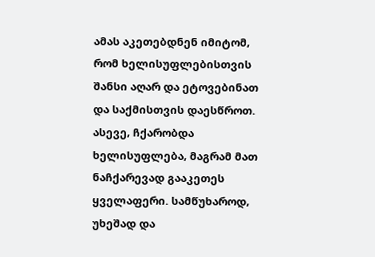ამას აკეთებდნენ იმიტომ, რომ ხელისუფლებისთვის შანსი აღარ და ეტოვებინათ და საქმისთვის დაესწროთ. ასევე, ჩქარობდა ხელისუფლება, მაგრამ მათ ნაჩქარევად გააკეთეს ყველაფერი. სამწუხაროდ, უხეშად და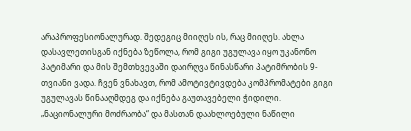არაპროფესიონალურად. შედეგიც მიიღეს ის, რაც მიიღეს. ახლა დასავლეთისგან იქნება ზეწოლა, რომ გიგი უგულავა იყო უკანონო პატიმარი და მის შემთხვევაში დაირღვა წინასწარი პატიმრობის 9-თვიანი ვადა. ჩვენ ვნახავთ, რომ ამოტივტივდება კომპრომატები გიგი უგულავას წინააღმდეგ და იქნება გაუთავებელი ჭიდილი. „ნაციონალური მოძრაობა“ და მასთან დაახლოებული ნაწილი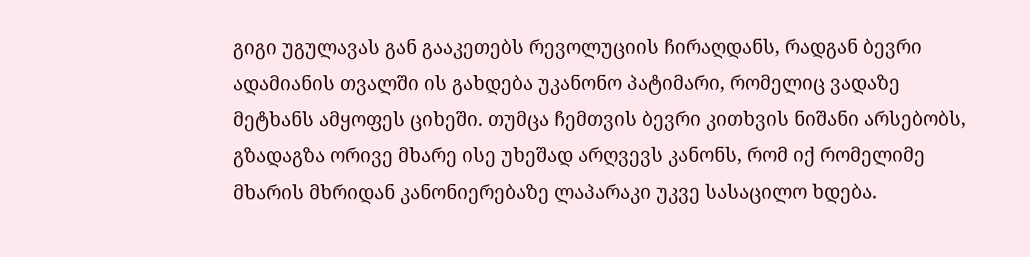გიგი უგულავას გან გააკეთებს რევოლუციის ჩირაღდანს, რადგან ბევრი ადამიანის თვალში ის გახდება უკანონო პატიმარი, რომელიც ვადაზე მეტხანს ამყოფეს ციხეში. თუმცა ჩემთვის ბევრი კითხვის ნიშანი არსებობს, გზადაგზა ორივე მხარე ისე უხეშად არღვევს კანონს, რომ იქ რომელიმე მხარის მხრიდან კანონიერებაზე ლაპარაკი უკვე სასაცილო ხდება.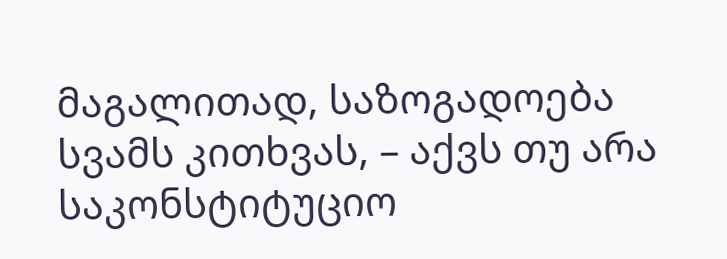მაგალითად, საზოგადოება სვამს კითხვას, – აქვს თუ არა საკონსტიტუციო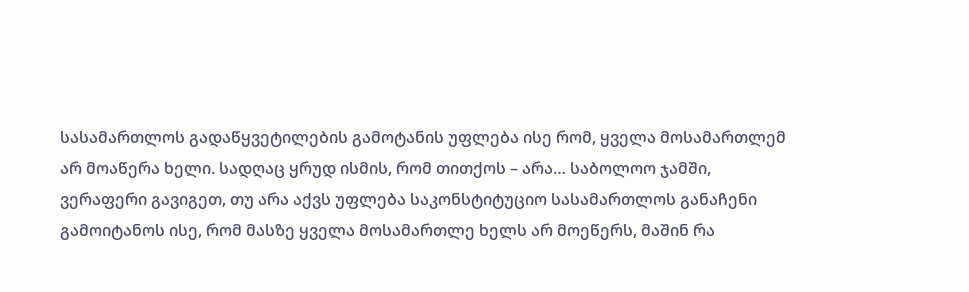სასამართლოს გადაწყვეტილების გამოტანის უფლება ისე რომ, ყველა მოსამართლემ არ მოაწერა ხელი. სადღაც ყრუდ ისმის, რომ თითქოს – არა… საბოლოო ჯამში, ვერაფერი გავიგეთ, თუ არა აქვს უფლება საკონსტიტუციო სასამართლოს განაჩენი გამოიტანოს ისე, რომ მასზე ყველა მოსამართლე ხელს არ მოეწერს, მაშინ რა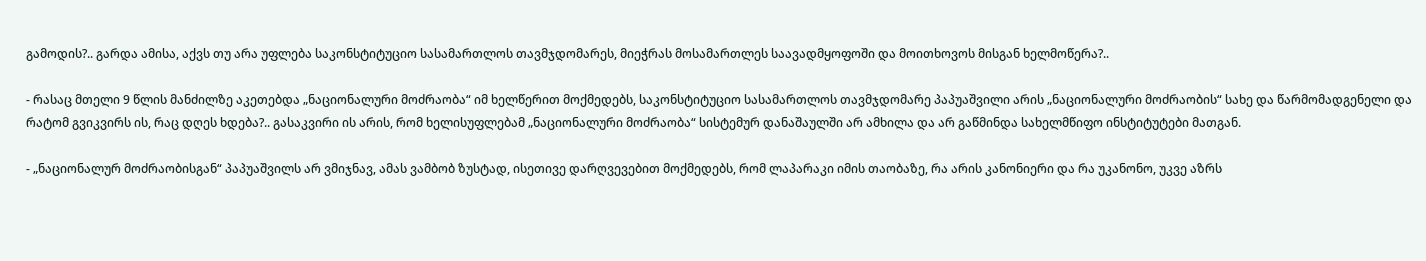გამოდის?.. გარდა ამისა, აქვს თუ არა უფლება საკონსტიტუციო სასამართლოს თავმჯდომარეს, მიეჭრას მოსამართლეს საავადმყოფოში და მოითხოვოს მისგან ხელმოწერა?..

- რასაც მთელი 9 წლის მანძილზე აკეთებდა „ნაციონალური მოძრაობა“ იმ ხელწერით მოქმედებს, საკონსტიტუციო სასამართლოს თავმჯდომარე პაპუაშვილი არის „ნაციონალური მოძრაობის“ სახე და წარმომადგენელი და რატომ გვიკვირს ის, რაც დღეს ხდება?.. გასაკვირი ის არის, რომ ხელისუფლებამ „ნაციონალური მოძრაობა“ სისტემურ დანაშაულში არ ამხილა და არ გაწმინდა სახელმწიფო ინსტიტუტები მათგან.

- „ნაციონალურ მოძრაობისგან“ პაპუაშვილს არ ვმიჯნავ, ამას ვამბობ ზუსტად, ისეთივე დარღვევებით მოქმედებს, რომ ლაპარაკი იმის თაობაზე, რა არის კანონიერი და რა უკანონო, უკვე აზრს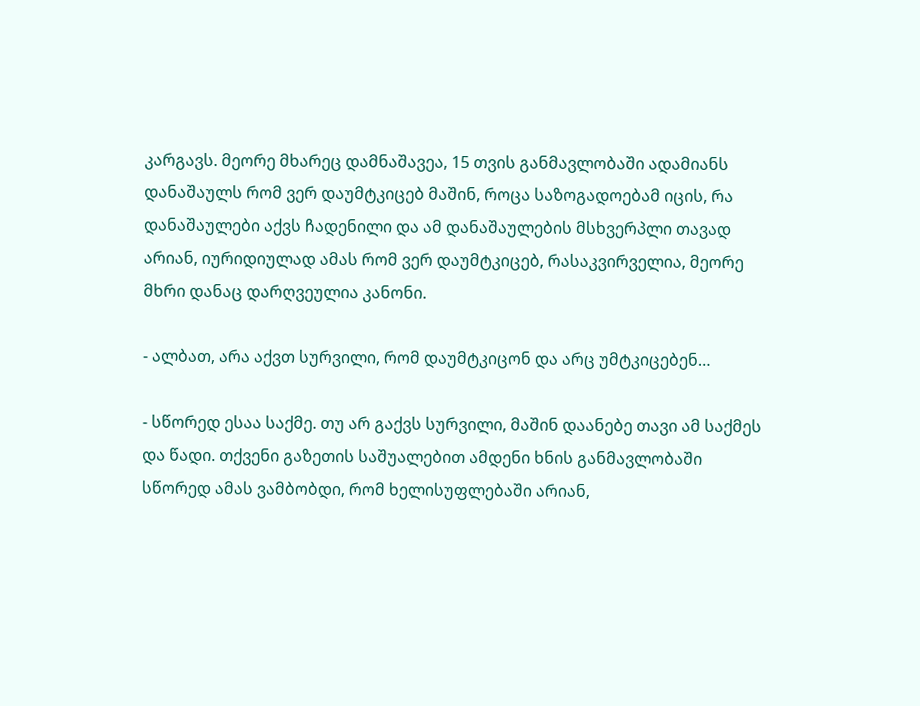კარგავს. მეორე მხარეც დამნაშავეა, 15 თვის განმავლობაში ადამიანს დანაშაულს რომ ვერ დაუმტკიცებ მაშინ, როცა საზოგადოებამ იცის, რა დანაშაულები აქვს ჩადენილი და ამ დანაშაულების მსხვერპლი თავად არიან, იურიდიულად ამას რომ ვერ დაუმტკიცებ, რასაკვირველია, მეორე მხრი დანაც დარღვეულია კანონი.

- ალბათ, არა აქვთ სურვილი, რომ დაუმტკიცონ და არც უმტკიცებენ…

- სწორედ ესაა საქმე. თუ არ გაქვს სურვილი, მაშინ დაანებე თავი ამ საქმეს და წადი. თქვენი გაზეთის საშუალებით ამდენი ხნის განმავლობაში სწორედ ამას ვამბობდი, რომ ხელისუფლებაში არიან,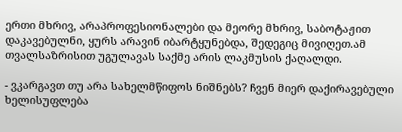ერთი მხრივ, არაპროფესიონალები და მეორე მხრივ, საბოტაჟით დაკავებულნი, ყურს არავინ იბარტყუნებდა, შედეგიც მივიღეთ.ამ თვალსაზრისით უგულავას საქმე არის ლაკმუსის ქაღალდი.

- ვკარგავთ თუ არა სახელმწიფოს ნიშნებს? ჩვენ მიერ დაქირავებული ხელისუფლება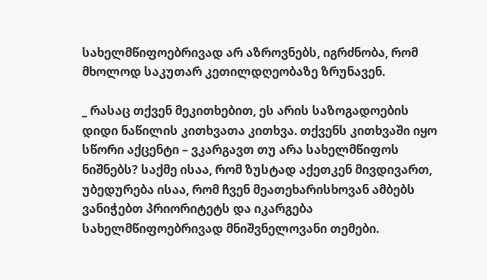სახელმწიფოებრივად არ აზროვნებს, იგრძნობა, რომ მხოლოდ საკუთარ კეთილდღეობაზე ზრუნავენ.

_ რასაც თქვენ მეკითხებით, ეს არის საზოგადოების დიდი ნაწილის კითხვათა კითხვა. თქვენს კითხვაში იყო სწორი აქცენტი – ვკარგავთ თუ არა სახელმწიფოს ნიშნებს? საქმე ისაა, რომ ზუსტად აქეთკენ მივდივართ, უბედურება ისაა, რომ ჩვენ მეათეხარისხოვან ამბებს ვანიჭებთ პრიორიტეტს და იკარგება სახელმწიფოებრივად მნიშვნელოვანი თემები.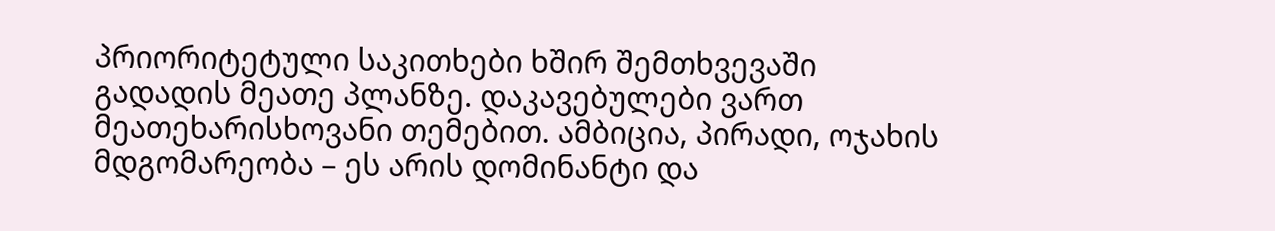პრიორიტეტული საკითხები ხშირ შემთხვევაში გადადის მეათე პლანზე. დაკავებულები ვართ მეათეხარისხოვანი თემებით. ამბიცია, პირადი, ოჯახის მდგომარეობა – ეს არის დომინანტი და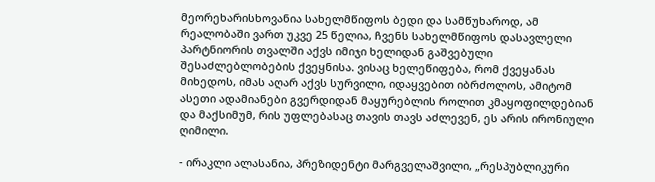მეორეხარისხოვანია სახელმწიფოს ბედი და სამწუხაროდ, ამ რეალობაში ვართ უკვე 25 წელია, ჩვენს სახელმწიფოს დასავლელი პარტნიორის თვალში აქვს იმიჯი ხელიდან გაშვებული შესაძლებლობების ქვეყნისა. ვისაც ხელეწიფება, რომ ქვეყანას მიხედოს, იმას აღარ აქვს სურვილი, იდაყვებით იბრძოლოს, ამიტომ ასეთი ადამიანები გვერდიდან მაყურებლის როლით კმაყოფილდებიან და მაქსიმუმ, რის უფლებასაც თავის თავს აძლევენ, ეს არის ირონიული ღიმილი.

- ირაკლი ალასანია, პრეზიდენტი მარგველაშვილი, „რესპუბლიკური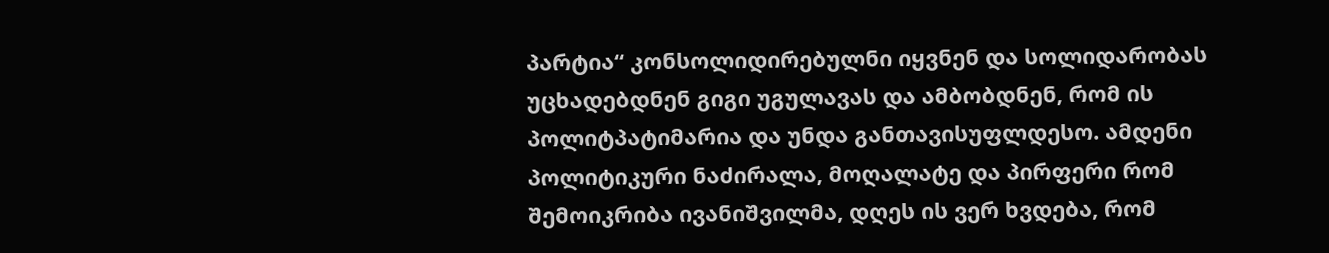პარტია“ კონსოლიდირებულნი იყვნენ და სოლიდარობას უცხადებდნენ გიგი უგულავას და ამბობდნენ, რომ ის პოლიტპატიმარია და უნდა განთავისუფლდესო. ამდენი პოლიტიკური ნაძირალა, მოღალატე და პირფერი რომ შემოიკრიბა ივანიშვილმა, დღეს ის ვერ ხვდება, რომ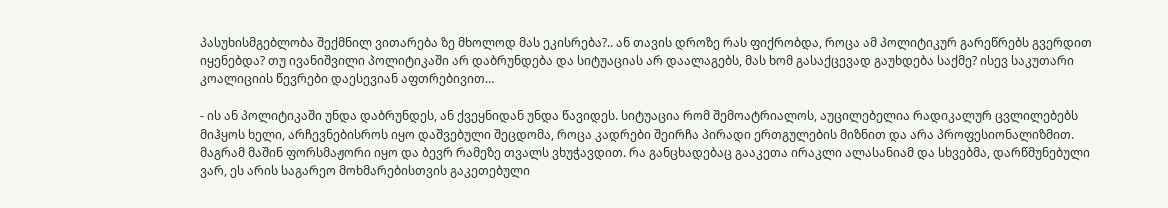პასუხისმგებლობა შექმნილ ვითარება ზე მხოლოდ მას ეკისრება?.. ან თავის დროზე რას ფიქრობდა, როცა ამ პოლიტიკურ გარეწრებს გვერდით იყენებდა? თუ ივანიშვილი პოლიტიკაში არ დაბრუნდება და სიტუაციას არ დაალაგებს, მას ხომ გასაქცევად გაუხდება საქმე? ისევ საკუთარი კოალიციის წევრები დაესევიან აფთრებივით…

- ის ან პოლიტიკაში უნდა დაბრუნდეს, ან ქვეყნიდან უნდა წავიდეს. სიტუაცია რომ შემოატრიალოს, აუცილებელია რადიკალურ ცვლილებებს მიჰყოს ხელი, არჩევნებისროს იყო დაშვებული შეცდომა, როცა კადრები შეირჩა პირადი ერთგულების მიზნით და არა პროფესიონალიზმით. მაგრამ მაშინ ფორსმაჟორი იყო და ბევრ რამეზე თვალს ვხუჭავდით. რა განცხადებაც გააკეთა ირაკლი ალასანიამ და სხვებმა, დარწმუნებული ვარ, ეს არის საგარეო მოხმარებისთვის გაკეთებული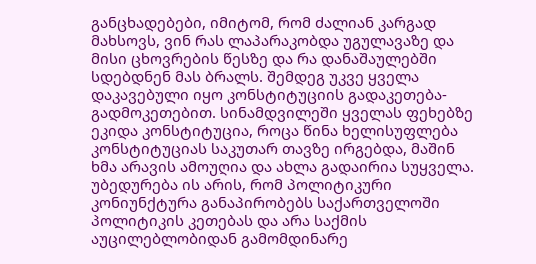განცხადებები, იმიტომ, რომ ძალიან კარგად მახსოვს, ვინ რას ლაპარაკობდა უგულავაზე და მისი ცხოვრების წესზე და რა დანაშაულებში სდებდნენ მას ბრალს. შემდეგ უკვე ყველა დაკავებული იყო კონსტიტუციის გადაკეთება-გადმოკეთებით. სინამდვილეში ყველას ფეხებზე ეკიდა კონსტიტუცია, როცა წინა ხელისუფლება კონსტიტუციას საკუთარ თავზე ირგებდა, მაშინ ხმა არავის ამოუღია და ახლა გადაირია სუყველა. უბედურება ის არის, რომ პოლიტიკური კონიუნქტურა განაპირობებს საქართველოში პოლიტიკის კეთებას და არა საქმის აუცილებლობიდან გამომდინარე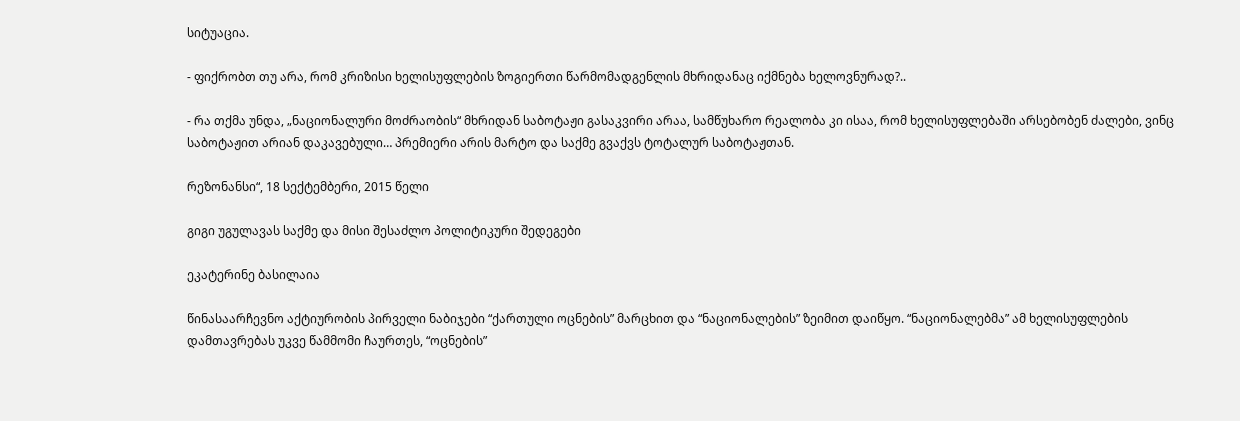სიტუაცია.

- ფიქრობთ თუ არა, რომ კრიზისი ხელისუფლების ზოგიერთი წარმომადგენლის მხრიდანაც იქმნება ხელოვნურად?..

- რა თქმა უნდა, „ნაციონალური მოძრაობის“ მხრიდან საბოტაჟი გასაკვირი არაა, სამწუხარო რეალობა კი ისაა, რომ ხელისუფლებაში არსებობენ ძალები, ვინც საბოტაჟით არიან დაკავებული… პრემიერი არის მარტო და საქმე გვაქვს ტოტალურ საბოტაჟთან.

რეზონანსი“, 18 სექტემბერი, 2015 წელი

გიგი უგულავას საქმე და მისი შესაძლო პოლიტიკური შედეგები

ეკატერინე ბასილაია

წინასაარჩევნო აქტიურობის პირველი ნაბიჯები “ქართული ოცნების” მარცხით და “ნაციონალების” ზეიმით დაიწყო. “ნაციონალებმა” ამ ხელისუფლების დამთავრებას უკვე წამმომი ჩაურთეს, “ოცნების”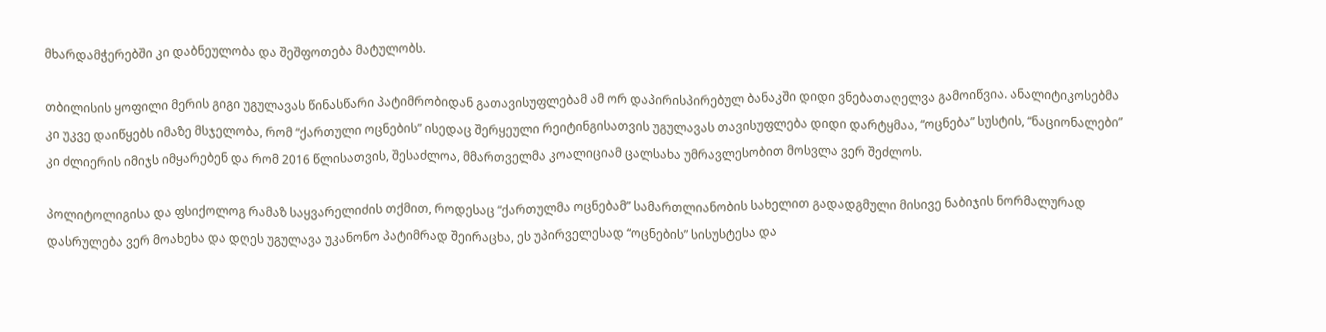მხარდამჭერებში კი დაბნეულობა და შეშფოთება მატულობს.

თბილისის ყოფილი მერის გიგი უგულავას წინასწარი პატიმრობიდან გათავისუფლებამ ამ ორ დაპირისპირებულ ბანაკში დიდი ვნებათაღელვა გამოიწვია. ანალიტიკოსებმა კი უკვე დაიწყებს იმაზე მსჯელობა, რომ “ქართული ოცნების” ისედაც შერყეული რეიტინგისათვის უგულავას თავისუფლება დიდი დარტყმაა, “ოცნება” სუსტის, “ნაციონალები” კი ძლიერის იმიჯს იმყარებენ და რომ 2016 წლისათვის, შესაძლოა, მმართველმა კოალიციამ ცალსახა უმრავლესობით მოსვლა ვერ შეძლოს.

პოლიტოლიგისა და ფსიქოლოგ რამაზ საყვარელიძის თქმით, როდესაც “ქართულმა ოცნებამ” სამართლიანობის სახელით გადადგმული მისივე ნაბიჯის ნორმალურად დასრულება ვერ მოახეხა და დღეს უგულავა უკანონო პატიმრად შეირაცხა, ეს უპირველესად “ოცნების” სისუსტესა და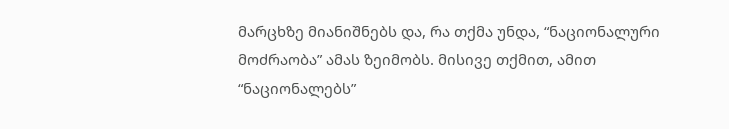მარცხზე მიანიშნებს და, რა თქმა უნდა, “ნაციონალური მოძრაობა” ამას ზეიმობს. მისივე თქმით, ამით “ნაციონალებს”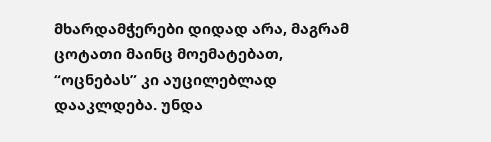მხარდამჭერები დიდად არა, მაგრამ ცოტათი მაინც მოემატებათ, “ოცნებას” კი აუცილებლად დააკლდება. უნდა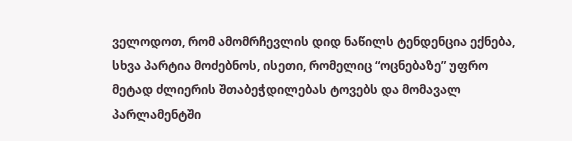ველოდოთ, რომ ამომრჩევლის დიდ ნაწილს ტენდენცია ექნება, სხვა პარტია მოძებნოს, ისეთი, რომელიც “ოცნებაზე” უფრო მეტად ძლიერის შთაბეჭდილებას ტოვებს და მომავალ პარლამენტში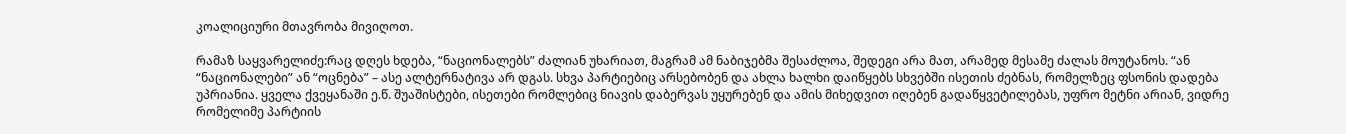კოალიციური მთავრობა მივიღოთ.

რამაზ საყვარელიძე:რაც დღეს ხდება, “ნაციონალებს” ძალიან უხარიათ, მაგრამ ამ ნაბიჯებმა შესაძლოა, შედეგი არა მათ, არამედ მესამე ძალას მოუტანოს. “ან “ნაციონალები” ან “ოცნება” – ასე ალტერნატივა არ დგას. სხვა პარტიებიც არსებობენ და ახლა ხალხი დაიწყებს სხვებში ისეთის ძებნას, რომელზეც ფსონის დადება უპრიანია. ყველა ქვეყანაში ე.წ. შუაშისტები, ისეთები რომლებიც ნიავის დაბერვას უყურებენ და ამის მიხედვით იღებენ გადაწყვეტილებას, უფრო მეტნი არიან, ვიდრე რომელიმე პარტიის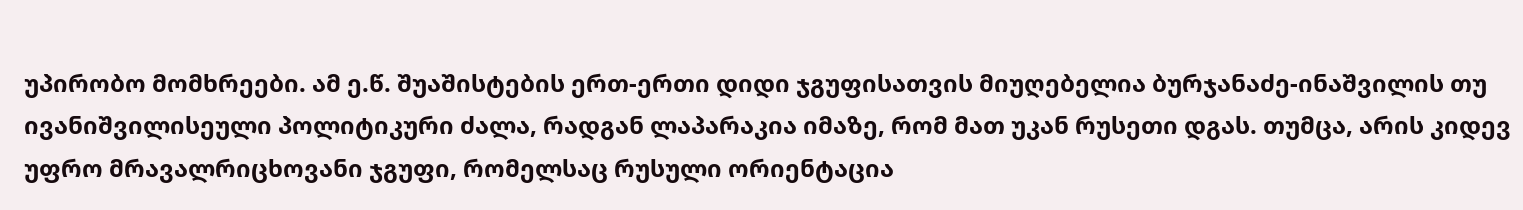უპირობო მომხრეები. ამ ე.წ. შუაშისტების ერთ-ერთი დიდი ჯგუფისათვის მიუღებელია ბურჯანაძე-ინაშვილის თუ ივანიშვილისეული პოლიტიკური ძალა, რადგან ლაპარაკია იმაზე, რომ მათ უკან რუსეთი დგას. თუმცა, არის კიდევ უფრო მრავალრიცხოვანი ჯგუფი, რომელსაც რუსული ორიენტაცია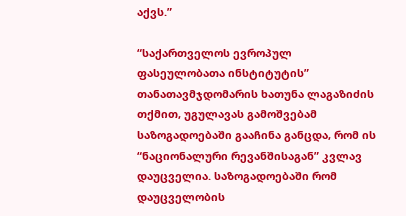აქვს.”

“საქართველოს ევროპულ ფასეულობათა ინსტიტუტის” თანათავმჯდომარის ხათუნა ლაგაზიძის თქმით, უგულავას გამოშვებამ საზოგადოებაში გააჩინა განცდა, რომ ის “ნაციონალური რევანშისაგან” კვლავ დაუცველია. საზოგადოებაში რომ დაუცველობის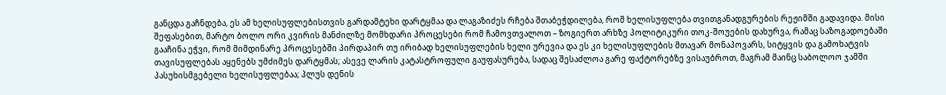განცდა გაჩნდება, ეს ამ ხელისუფლებისთვის გარდამტეხი დარტყმაა და ლაგაზიძეს რჩება შთაბეჭდილება, რომ ხელისუფლება თვითგანადგურების რეჟიმში გადავიდა. მისი შეფასებით, მარტო ბოლო ორი კვირის მანძილზე მომხდარი პროცესები რომ ჩამოვთვალოთ – ზოგიერთ არხზე პოლიტიკური თოკ-შოუების დახურვა, რამაც საზოგადოებაში გააჩინა ეჭვი, რომ მიმდინარე პროცესებში პირდაპირ თუ ირიბად ხელისუფლების ხელი ურევია და ეს კი ხელისუფლების მთავარ მონაპოვარს, სიტყვის და გამოხატვის თავისუფლებას აყენებს უმძიმეს დარტყმას; ასევე ლარის კატასტროფული გაუფასურება, სადაც შესაძლოა გარე ფაქტორებზე ვისაუბროთ, მაგრამ მაინც საბოლოო ჯამში პასუხისმგებელი ხელისუფლებაა; პლუს დენის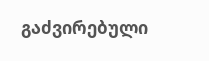გაძვირებული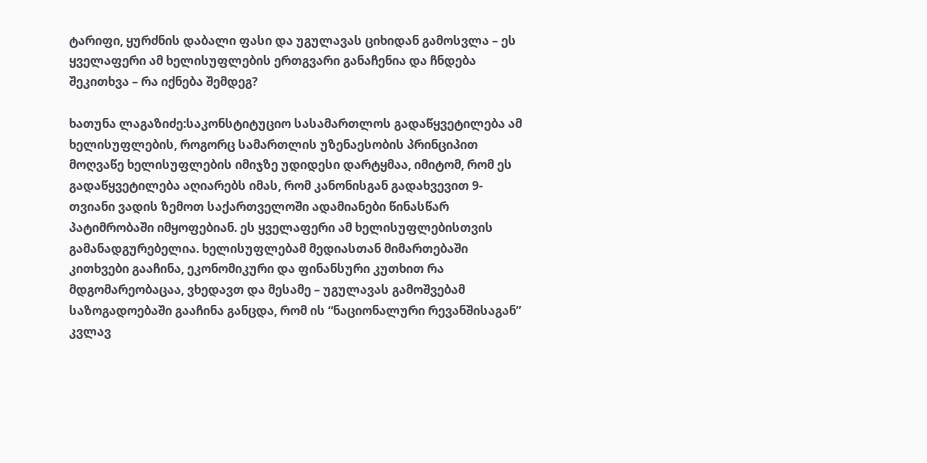ტარიფი, ყურძნის დაბალი ფასი და უგულავას ციხიდან გამოსვლა – ეს ყველაფერი ამ ხელისუფლების ერთგვარი განაჩენია და ჩნდება შეკითხვა – რა იქნება შემდეგ?

ხათუნა ლაგაზიძე:საკონსტიტუციო სასამართლოს გადაწყვეტილება ამ ხელისუფლების, როგორც სამართლის უზენაესობის პრინციპით მოღვაწე ხელისუფლების იმიჯზე უდიდესი დარტყმაა, იმიტომ, რომ ეს გადაწყვეტილება აღიარებს იმას, რომ კანონისგან გადახვევით 9-თვიანი ვადის ზემოთ საქართველოში ადამიანები წინასწარ პატიმრობაში იმყოფებიან. ეს ყველაფერი ამ ხელისუფლებისთვის გამანადგურებელია. ხელისუფლებამ მედიასთან მიმართებაში კითხვები გააჩინა, ეკონომიკური და ფინანსური კუთხით რა მდგომარეობაცაა, ვხედავთ და მესამე – უგულავას გამოშვებამ საზოგადოებაში გააჩინა განცდა, რომ ის “ნაციონალური რევანშისაგან” კვლავ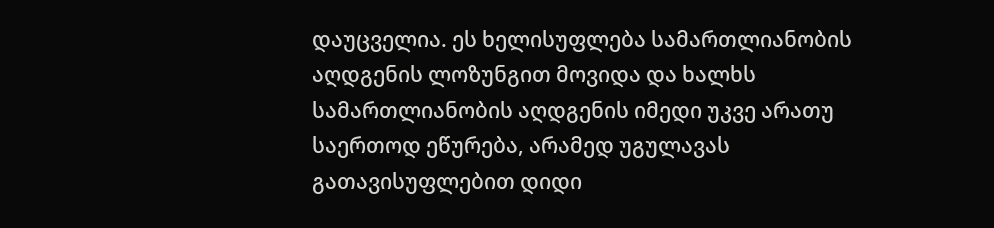დაუცველია. ეს ხელისუფლება სამართლიანობის აღდგენის ლოზუნგით მოვიდა და ხალხს სამართლიანობის აღდგენის იმედი უკვე არათუ საერთოდ ეწურება, არამედ უგულავას გათავისუფლებით დიდი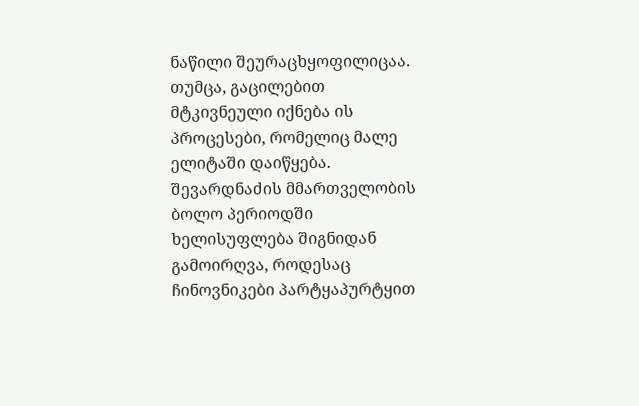ნაწილი შეურაცხყოფილიცაა. თუმცა, გაცილებით მტკივნეული იქნება ის პროცესები, რომელიც მალე ელიტაში დაიწყება. შევარდნაძის მმართველობის ბოლო პერიოდში ხელისუფლება შიგნიდან გამოირღვა, როდესაც ჩინოვნიკები პარტყაპურტყით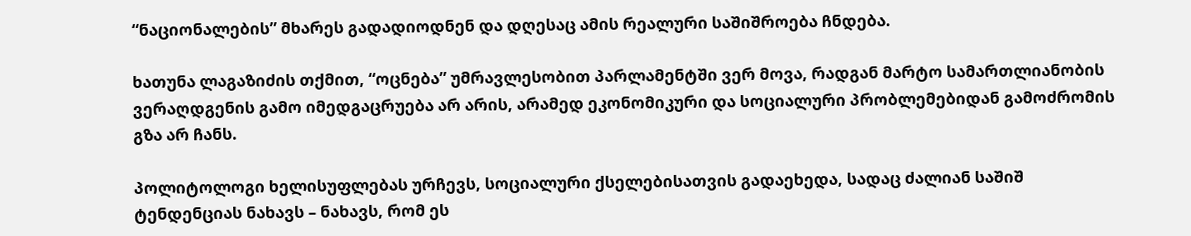“ნაციონალების” მხარეს გადადიოდნენ და დღესაც ამის რეალური საშიშროება ჩნდება.

ხათუნა ლაგაზიძის თქმით, “ოცნება” უმრავლესობით პარლამენტში ვერ მოვა, რადგან მარტო სამართლიანობის ვერაღდგენის გამო იმედგაცრუება არ არის, არამედ ეკონომიკური და სოციალური პრობლემებიდან გამოძრომის გზა არ ჩანს.

პოლიტოლოგი ხელისუფლებას ურჩევს, სოციალური ქსელებისათვის გადაეხედა, სადაც ძალიან საშიშ ტენდენციას ნახავს – ნახავს, რომ ეს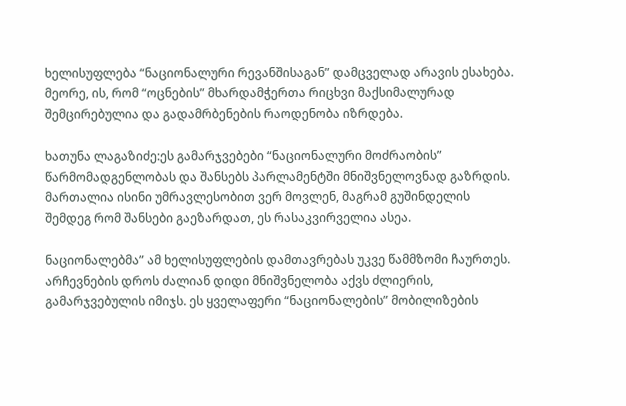ხელისუფლება “ნაციონალური რევანშისაგან” დამცველად არავის ესახება. მეორე, ის, რომ “ოცნების” მხარდამჭერთა რიცხვი მაქსიმალურად შემცირებულია და გადამრბენების რაოდენობა იზრდება.

ხათუნა ლაგაზიძე:ეს გამარჯვებები “ნაციონალური მოძრაობის” წარმომადგენლობას და შანსებს პარლამენტში მნიშვნელოვნად გაზრდის. მართალია ისინი უმრავლესობით ვერ მოვლენ, მაგრამ გუშინდელის შემდეგ რომ შანსები გაეზარდათ, ეს რასაკვირველია ასეა.

ნაციონალებმა” ამ ხელისუფლების დამთავრებას უკვე წამმზომი ჩაურთეს. არჩევნების დროს ძალიან დიდი მნიშვნელობა აქვს ძლიერის, გამარჯვებულის იმიჯს. ეს ყველაფერი “ნაციონალების” მობილიზების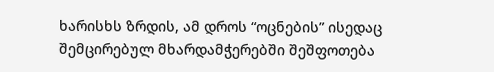ხარისხს ზრდის, ამ დროს “ოცნების” ისედაც შემცირებულ მხარდამჭერებში შეშფოთება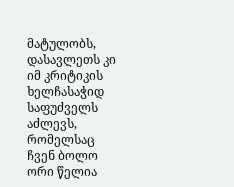მატულობს, დასავლეთს კი იმ კრიტიკის ხელჩასაჭიდ საფუძველს აძლევს, რომელსაც ჩვენ ბოლო ორი წელია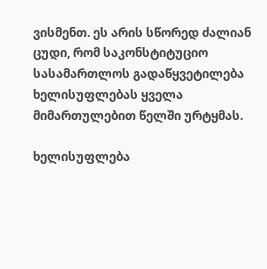ვისმენთ. ეს არის სწორედ ძალიან ცუდი, რომ საკონსტიტუციო სასამართლოს გადაწყვეტილება ხელისუფლებას ყველა მიმართულებით წელში ურტყმას.

ხელისუფლება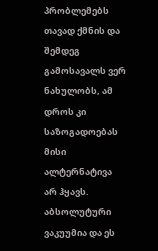პრობლემებს თავად ქმნის და შემდეგ გამოსავალს ვერ ნახულობს, ამ დროს კი საზოგადოებას მისი ალტერნატივა არ ჰყავს. აბსოლუტური ვაკუუმია და ეს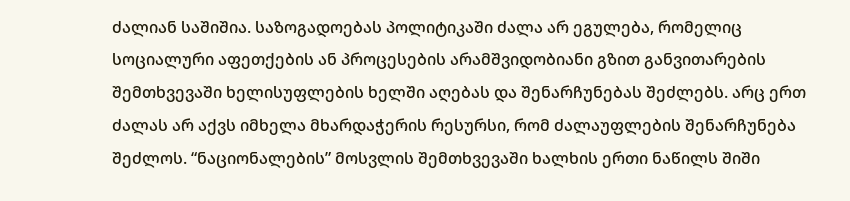ძალიან საშიშია. საზოგადოებას პოლიტიკაში ძალა არ ეგულება, რომელიც სოციალური აფეთქების ან პროცესების არამშვიდობიანი გზით განვითარების შემთხვევაში ხელისუფლების ხელში აღებას და შენარჩუნებას შეძლებს. არც ერთ ძალას არ აქვს იმხელა მხარდაჭერის რესურსი, რომ ძალაუფლების შენარჩუნება შეძლოს. “ნაციონალების” მოსვლის შემთხვევაში ხალხის ერთი ნაწილს შიში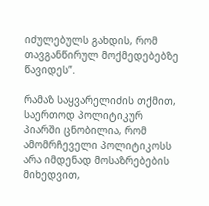იძულებულს გახდის, რომ თავგანწირულ მოქმედებებზე წავიდეს”.

რამაზ საყვარელიძის თქმით, საერთოდ პოლიტიკურ პიარში ცნობილია, რომ ამომრჩეველი პოლიტიკოსს არა იმდენად მოსაზრებების მიხედვით,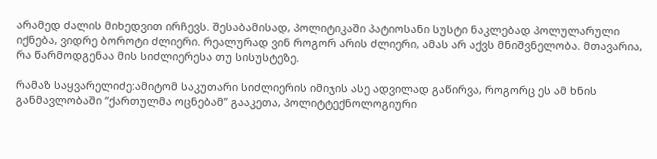არამედ ძალის მიხედვით ირჩევს. შესაბამისად, პოლიტიკაში პატიოსანი სუსტი ნაკლებად პოლულარული იქნება, ვიდრე ბოროტი ძლიერი. რეალურად ვინ როგორ არის ძლიერი, ამას არ აქვს მნიშვნელობა. მთავარია, რა წარმოდგენაა მის სიძლიერესა თუ სისუსტეზე.

რამაზ საყვარელიძე:ამიტომ საკუთარი სიძლიერის იმიჯის ასე ადვილად გაწირვა, როგორც ეს ამ ხნის განმავლობაში “ქართულმა ოცნებამ” გააკეთა, პოლიტტექნოლოგიური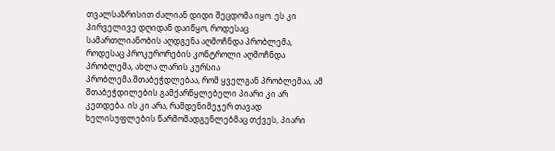თვალსაზრისით ძალიან დიდი შეცდომა იყო. ეს კი პირველივე დღიდან დაიწყო, როდესაც სამართლიანობის აღდგენა აღმოჩნდა პრობლემა, როდესაც პროკურორების კონტროლი აღმოჩნდა პრობლემა, ახლა ლარის კურსია პრობლემა.შთაბეჭდლებაა, რომ ყველგან პრობლემაა, ამ შთაბეჭდილების გამქარწყლებელი პიარი კი არ კეთდება. ის კი არა, რამდენიმეჯერ თავად ხელისუფლების წარმომადგენლებმაც თქვეს, პიარი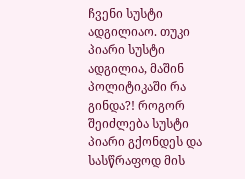ჩვენი სუსტი ადგილიაო. თუკი პიარი სუსტი ადგილია, მაშინ პოლიტიკაში რა გინდა?! როგორ შეიძლება სუსტი პიარი გქონდეს და სასწრაფოდ მის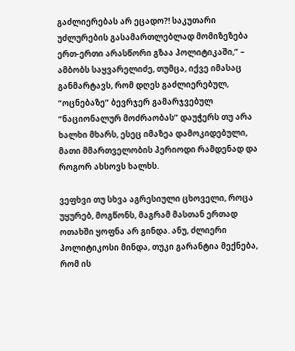გაძლიერებას არ ეცადო?! საკუთარი უძლურების გასამართლებლად მომიზეზება ერთ-ერთი არასწორი გზაა პოლიტიკაში,” – ამბობს საყვარელიძე, თუმცა, იქვე იმასაც განმარტავს, რომ დღეს გაძლიერებულ, “ოცნებაზე” ბევრჯერ გამარჯვებულ “ნაციონალურ მოძრაობას” დაუჭერს თუ არა ხალხი მხარს, ესეც იმაზეა დამოკიდებული, მათი მმართველობის პერიოდი რამდენად და როგორ ახსოვს ხალხს.

ვეფხვი თუ სხვა აგრესიული ცხოველი, როცა უყურებ, მოგწონს, მაგრამ მასთან ერთად ოთახში ყოფნა არ გინდა. ანუ, ძლიერი პოლიტიკოსი მინდა, თუკი გარანტია მექნება, რომ ის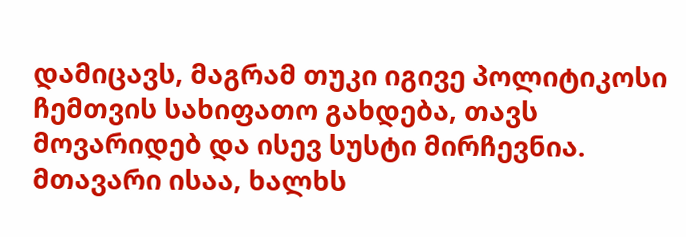დამიცავს, მაგრამ თუკი იგივე პოლიტიკოსი ჩემთვის სახიფათო გახდება, თავს მოვარიდებ და ისევ სუსტი მირჩევნია. მთავარი ისაა, ხალხს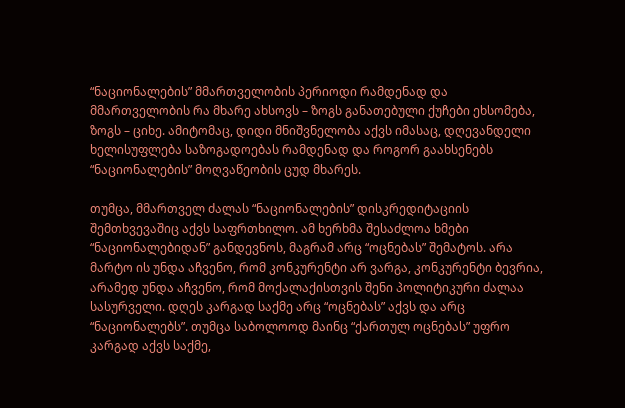“ნაციონალების” მმართველობის პერიოდი რამდენად და მმართველობის რა მხარე ახსოვს – ზოგს განათებული ქუჩები ეხსომება, ზოგს – ციხე. ამიტომაც, დიდი მნიშვნელობა აქვს იმასაც, დღევანდელი ხელისუფლება საზოგადოებას რამდენად და როგორ გაახსენებს “ნაციონალების” მოღვაწეობის ცუდ მხარეს.

თუმცა, მმართველ ძალას “ნაციონალების” დისკრედიტაციის შემთხვევაშიც აქვს საფრთხილო. ამ ხერხმა შესაძლოა ხმები “ნაციონალებიდან” განდევნოს, მაგრამ არც “ოცნებას” შემატოს. არა მარტო ის უნდა აჩვენო, რომ კონკურენტი არ ვარგა, კონკურენტი ბევრია, არამედ უნდა აჩვენო, რომ მოქალაქისთვის შენი პოლიტიკური ძალაა სასურველი. დღეს კარგად საქმე არც “ოცნებას” აქვს და არც “ნაციონალებს”. თუმცა საბოლოოდ მაინც “ქართულ ოცნებას” უფრო კარგად აქვს საქმე,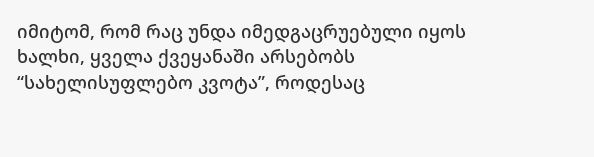იმიტომ, რომ რაც უნდა იმედგაცრუებული იყოს ხალხი, ყველა ქვეყანაში არსებობს “სახელისუფლებო კვოტა”, როდესაც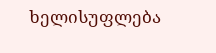ხელისუფლება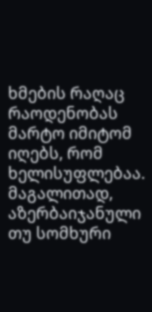ხმების რაღაც რაოდენობას მარტო იმიტომ იღებს, რომ ხელისუფლებაა. მაგალითად, აზერბაიჯანული თუ სომხური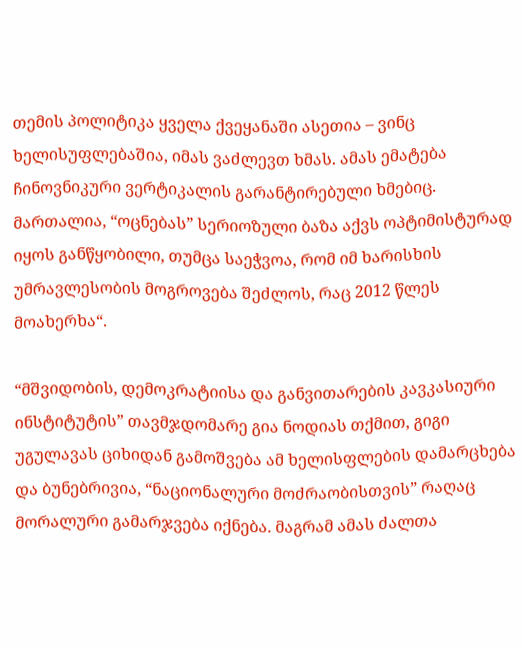თემის პოლიტიკა ყველა ქვეყანაში ასეთია – ვინც ხელისუფლებაშია, იმას ვაძლევთ ხმას. ამას ემატება ჩინოვნიკური ვერტიკალის გარანტირებული ხმებიც. მართალია, “ოცნებას” სერიოზული ბაზა აქვს ოპტიმისტურად იყოს განწყობილი, თუმცა საეჭვოა, რომ იმ ხარისხის უმრავლესობის მოგროვება შეძლოს, რაც 2012 წლეს მოახერხა“.

“მშვიდობის, დემოკრატიისა და განვითარების კავკასიური ინსტიტუტის” თავმჯდომარე გია ნოდიას თქმით, გიგი უგულავას ციხიდან გამოშვება ამ ხელისფლების დამარცხება და ბუნებრივია, “ნაციონალური მოძრაობისთვის” რაღაც მორალური გამარჯვება იქნება. მაგრამ ამას ძალთა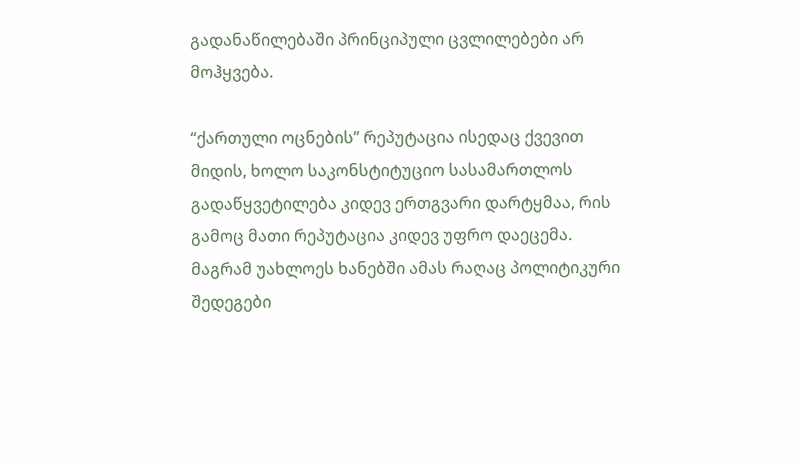გადანაწილებაში პრინციპული ცვლილებები არ მოჰყვება.

“ქართული ოცნების” რეპუტაცია ისედაც ქვევით მიდის, ხოლო საკონსტიტუციო სასამართლოს გადაწყვეტილება კიდევ ერთგვარი დარტყმაა, რის გამოც მათი რეპუტაცია კიდევ უფრო დაეცემა. მაგრამ უახლოეს ხანებში ამას რაღაც პოლიტიკური შედეგები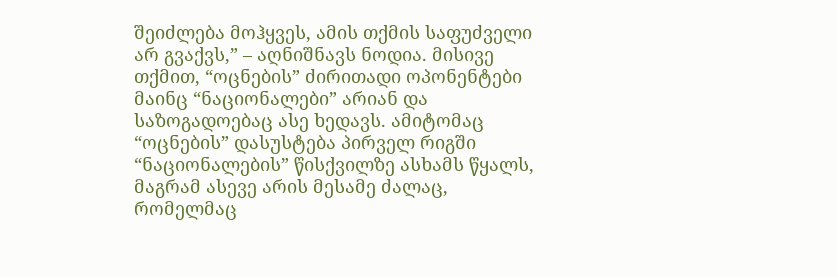შეიძლება მოჰყვეს, ამის თქმის საფუძველი არ გვაქვს,” – აღნიშნავს ნოდია. მისივე თქმით, “ოცნების” ძირითადი ოპონენტები მაინც “ნაციონალები” არიან და საზოგადოებაც ასე ხედავს. ამიტომაც “ოცნების” დასუსტება პირველ რიგში “ნაციონალების” წისქვილზე ასხამს წყალს, მაგრამ ასევე არის მესამე ძალაც, რომელმაც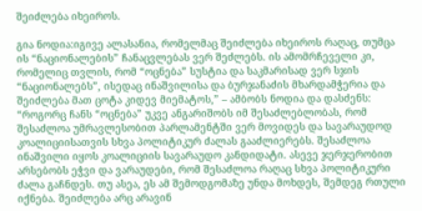შეიძლება იხეიროს.

გია ნოდია:იგივე ალასანია, რომელმაც შეიძლება იხეიროს რაღაც, თუმცა ის “ნაციონალების” ჩანაცვლებას ვერ შეძლებს. ის ამომრჩეველი კი, რომელიც თვლის, რომ “ოცნება” სუსტია და საკმარისად ვერ სჯის “ნაციონალებს”, ისედაც ინაშვილისა და ბურჯანაძის მხარდამჭერია და შეიძლება მათ ცოტა კიდევ მიემატოს,” – ამბობს ნოდია და დასძენს: “როგორც ჩანს “ოცნება” უკვე ანგარიშობს იმ შესაძლებლობას, რომ შესაძლოა უმრავლესობით პარლამენტში ვერ მოვიდეს და სავარაუდოდ კოალიციისათვის სხვა პოლიტიკურ ძალას გააძლიერებს. შესაძლოა ინაშვილი იყოს კოალიციის სავარაუდო კანდიდატი. ასევე ჯერჯერობით არსებობს ეჭვი და ვარაუდები, რომ შესაძლოა რაღაც სხვა პოლიტიკური ძალა გაჩნდეს. თუ ასეა, ეს ამ შემოდგომაზე უნდა მოხდეს, შემდეგ რთული იქნება. შეიძლება არც არავინ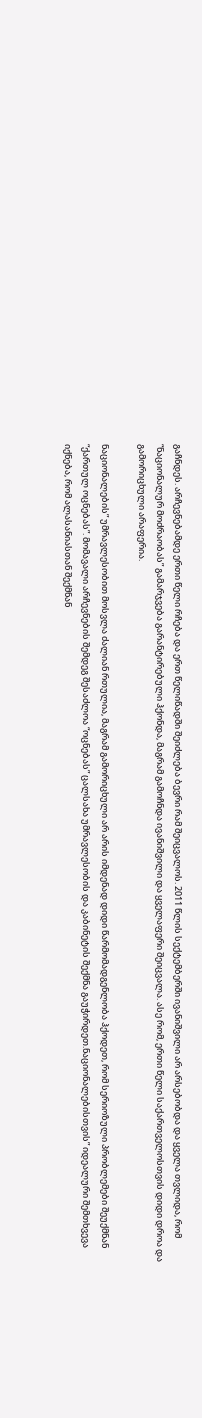გაჩნდეს. არჩევნებამდე ერთი წელი რჩება და ერთ წელიწადში შეიძლება ბევრი რამ შეიცვალოს. 2011 წლის სექტემბერში ივანიშვილი არ არსებობდა და ყველა თვლიდა, რომ “ნაციონალურ მოძრაობას” გამარჯვება გარანტირებული ჰქონდა, მაგრამ გამოჩნდა ივანიშვილი და ყველაფერი შეიცვალა. ასე რომ, ერთი წელი საქართველოსთვის დიდი დროა და გამორიცხული არაფერია.

ნაციონალების” უმრავლესობით მოსვლა ძალიან რთულია, მაგრამ გამორიცხული არ არის იმდენად დიდი წარმომადგენლობა ჰქოდეთ, რომ სერიოზული პრობლემები შეუქმნან “ქართულ ოცნებას”. მომავალი არჩევნების შემდეგ შესაძლოა “ოცნებას” ცალსახა უმრავლესობის და კაბინეტის შექმნა გაუჭირდეთ.ნაციონალებისთვის” იდეალური შემთხვევა იქნება, რომ ალასანიასთან შექმნან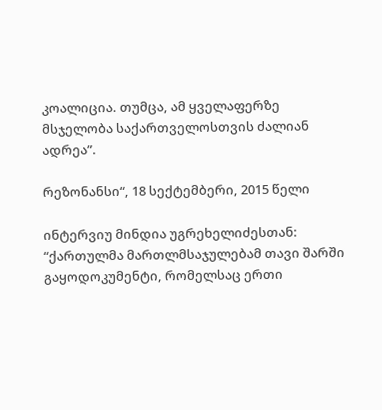კოალიცია. თუმცა, ამ ყველაფერზე მსჯელობა საქართველოსთვის ძალიან ადრეა”.

რეზონანსი“, 18 სექტემბერი, 2015 წელი

ინტერვიუ მინდია უგრეხელიძესთან: “ქართულმა მართლმსაჯულებამ თავი შარში გაყოდოკუმენტი, რომელსაც ერთი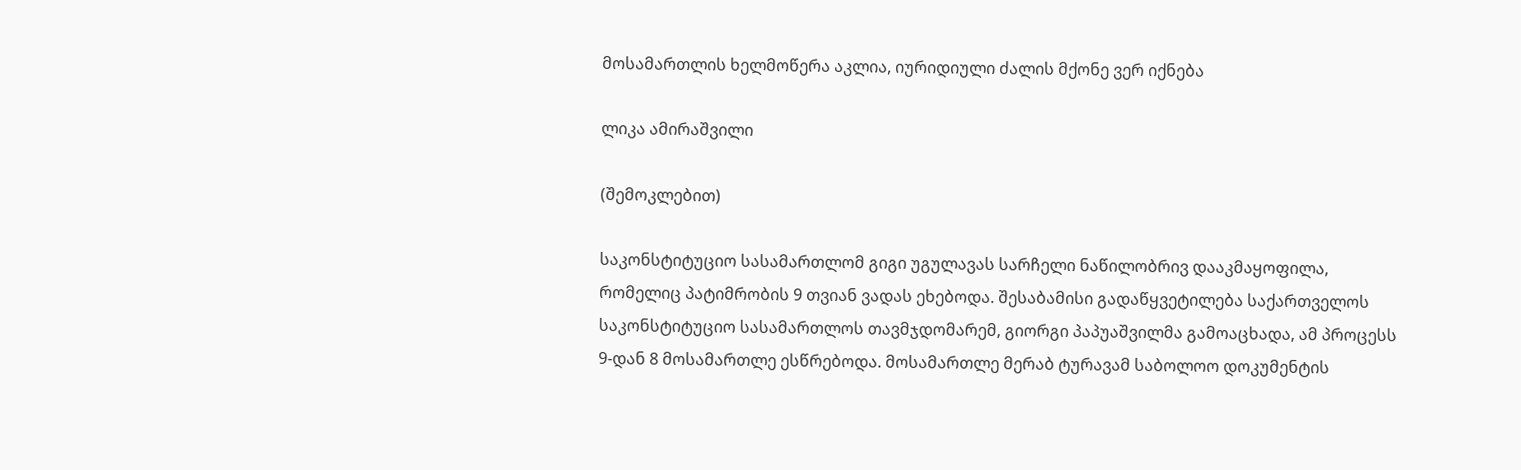მოსამართლის ხელმოწერა აკლია, იურიდიული ძალის მქონე ვერ იქნება

ლიკა ამირაშვილი

(შემოკლებით)

საკონსტიტუციო სასამართლომ გიგი უგულავას სარჩელი ნაწილობრივ დააკმაყოფილა, რომელიც პატიმრობის 9 თვიან ვადას ეხებოდა. შესაბამისი გადაწყვეტილება საქართველოს საკონსტიტუციო სასამართლოს თავმჯდომარემ, გიორგი პაპუაშვილმა გამოაცხადა, ამ პროცესს 9-დან 8 მოსამართლე ესწრებოდა. მოსამართლე მერაბ ტურავამ საბოლოო დოკუმენტის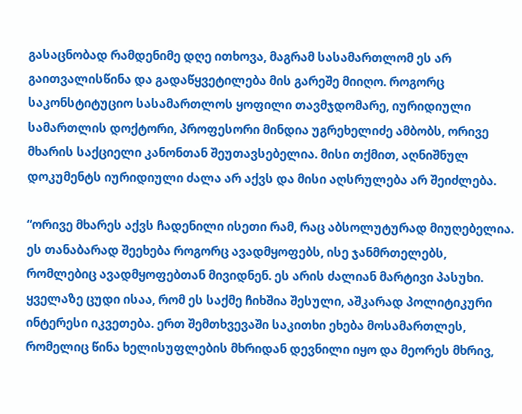გასაცნობად რამდენიმე დღე ითხოვა, მაგრამ სასამართლომ ეს არ გაითვალისწინა და გადაწყვეტილება მის გარეშე მიიღო. როგორც საკონსტიტუციო სასამართლოს ყოფილი თავმჯდომარე, იურიდიული სამართლის დოქტორი, პროფესორი მინდია უგრეხელიძე ამბობს, ორივე მხარის საქციელი კანონთან შეუთავსებელია. მისი თქმით, აღნიშნულ დოკუმენტს იურიდიული ძალა არ აქვს და მისი აღსრულება არ შეიძლება.

“ორივე მხარეს აქვს ჩადენილი ისეთი რამ, რაც აბსოლუტურად მიუღებელია. ეს თანაბარად შეეხება როგორც ავადმყოფებს, ისე ჯანმრთელებს, რომლებიც ავადმყოფებთან მივიდნენ. ეს არის ძალიან მარტივი პასუხი. ყველაზე ცუდი ისაა, რომ ეს საქმე ჩიხშია შესული, აშკარად პოლიტიკური ინტერესი იკვეთება. ერთ შემთხვევაში საკითხი ეხება მოსამართლეს, რომელიც წინა ხელისუფლების მხრიდან დევნილი იყო და მეორეს მხრივ,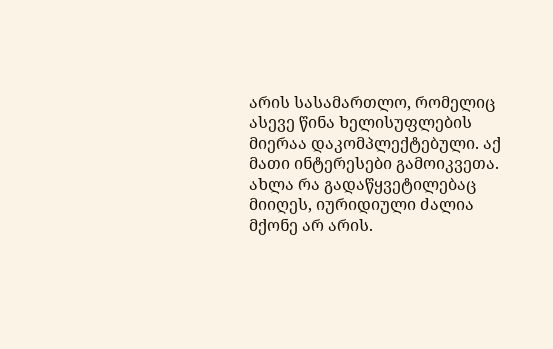არის სასამართლო, რომელიც ასევე წინა ხელისუფლების მიერაა დაკომპლექტებული. აქ მათი ინტერესები გამოიკვეთა. ახლა რა გადაწყვეტილებაც მიიღეს, იურიდიული ძალია მქონე არ არის.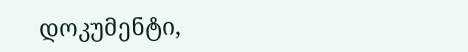დოკუმენტი,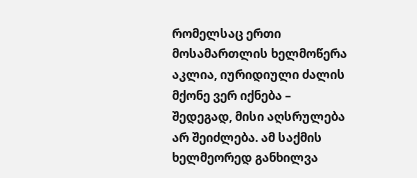რომელსაც ერთი მოსამართლის ხელმოწერა აკლია, იურიდიული ძალის მქონე ვერ იქნება – შედეგად, მისი აღსრულება არ შეიძლება. ამ საქმის ხელმეორედ განხილვა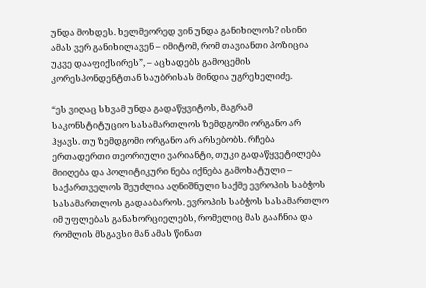უნდა მოხდეს. ხელმეორედ ვინ უნდა განიხილოს? ისინი ამას ვერ განიხილავენ – იმიტომ, რომ თავიანთი პოზიცია უკვე დააფიქსირეს”, – აცხადებს გამოცემის კორესპონდენტთან საუბრისას მინდია უგრეხელიძე.

“ეს ვიღაც სხვამ უნდა გადაწყვიტოს, მაგრამ საკონსტიტუციო სასამართლოს ზემდგომი ორგანო არ ჰყავს. თუ ზემდგომი ორგანო არ არსებობს. რჩება ერთადერთი თეორიული ვარიანტი, თუკი გადაწყვეტილება მიიღება და პოლიტიკური ნება იქნება გამოხატული – საქართველოს შეუძლია აღნიშნული საქმე ევროპის საბჭოს სასამართლოს გადააბაროს. ევროპის საბჭოს სასამართლო იმ უფლებას განახორციელებს, რომელიც მას გააჩნია და რომლის მსგავსი მან ამას წინათ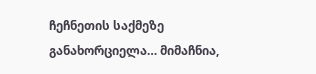ჩეჩნეთის საქმეზე განახორციელა… მიმაჩნია,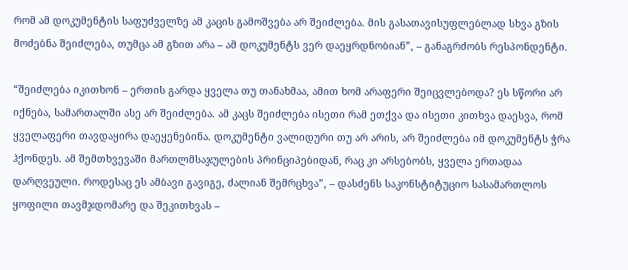რომ ამ დოკუმენტის საფუძველზე ამ კაცის გამოშვება არ შეიძლება. მის გასათავისუფლებლად სხვა გზის მოძებნა შეიძლება, თუმცა ამ გზით არა – ამ დოკუმენტს ვერ დაეყრდნობიან”, – განაგრძობს რესპონდენტი.

“შეიძლება იკითხონ – ერთის გარდა ყველა თუ თანახმაა, ამით ხომ არაფერი შეიცვლებოდა? ეს სწორი არ იქნება, სამართალში ასე არ შეიძლება. ამ კაცს შეიძლება ისეთი რამ ეთქვა და ისეთი კითხვა დაესვა, რომ ყველაფერი თავდაყირა დაეყენებინა. დოკუმენტი ვალიდური თუ არ არის, არ შეიძლება იმ დოკუმენტს ჭრა ჰქონდეს. ამ შემთხვევაში მართლმსაჯულების პრინციპებიდან, რაც კი არსებობს, ყველა ერთადაა დარღვეული. როდესაც ეს ამბავი გავიგე, ძალიან შემრცხვა”, – დასძენს საკონსტიტუციო სასამართლოს ყოფილი თავმჯდომარე და შეკითხვას –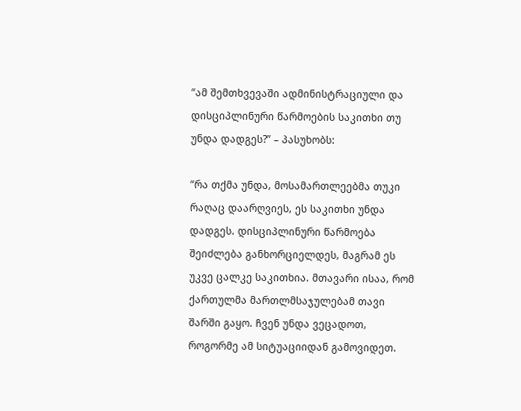“ამ შემთხვევაში ადმინისტრაციული და დისციპლინური წარმოების საკითხი თუ უნდა დადგეს?” – პასუხობს:

“რა თქმა უნდა, მოსამართლეებმა თუკი რაღაც დაარღვიეს, ეს საკითხი უნდა დადგეს. დისციპლინური წარმოება შეიძლება განხორციელდეს, მაგრამ ეს უკვე ცალკე საკითხია. მთავარი ისაა, რომ ქართულმა მართლმსაჯულებამ თავი შარში გაყო. ჩვენ უნდა ვეცადოთ, როგორმე ამ სიტუაციიდან გამოვიდეთ.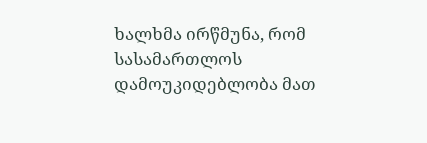ხალხმა ირწმუნა, რომ სასამართლოს დამოუკიდებლობა მათ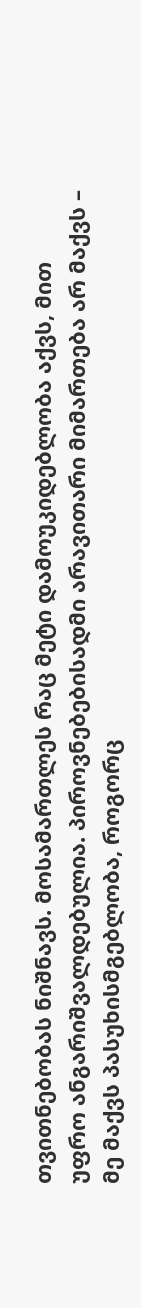თვითნებობას ნიშნავს. მოსამართლეს რაც მეტი დამოუკიდებლობა აქვს, მით უფრო ანგარიშვალდებულია. პიროვნებებისადმი არავითარი მიმართება არ მაქვს – მე მაქვს პასუხისმგებლობა, როგორც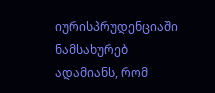იურისპრუდენციაში ნამსახურებ ადამიანს, რომ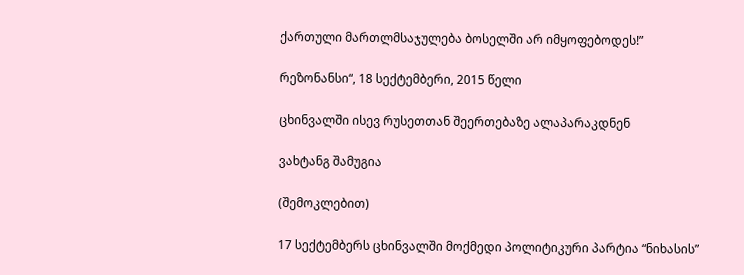ქართული მართლმსაჯულება ბოსელში არ იმყოფებოდეს!”

რეზონანსი“, 18 სექტემბერი, 2015 წელი

ცხინვალში ისევ რუსეთთან შეერთებაზე ალაპარაკდნენ

ვახტანგ შამუგია

(შემოკლებით)

17 სექტემბერს ცხინვალში მოქმედი პოლიტიკური პარტია “ნიხასის”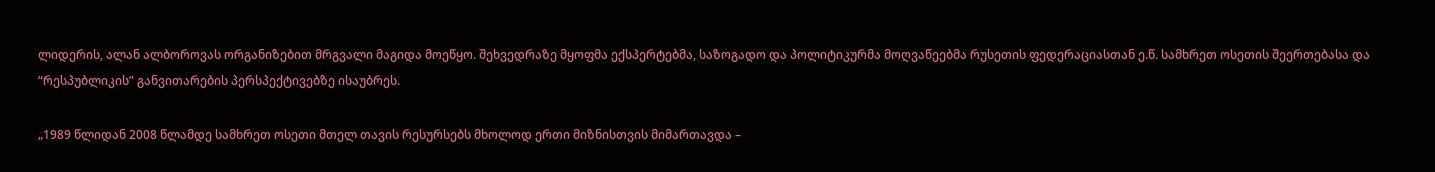ლიდერის, ალან ალბოროვას ორგანიზებით მრგვალი მაგიდა მოეწყო. შეხვედრაზე მყოფმა ექსპერტებმა, საზოგადო და პოლიტიკურმა მოღვაწეებმა რუსეთის ფედერაციასთან ე.წ. სამხრეთ ოსეთის შეერთებასა და “რესპუბლიკის” განვითარების პერსპექტივებზე ისაუბრეს.

„1989 წლიდან 2008 წლამდე სამხრეთ ოსეთი მთელ თავის რესურსებს მხოლოდ ერთი მიზნისთვის მიმართავდა –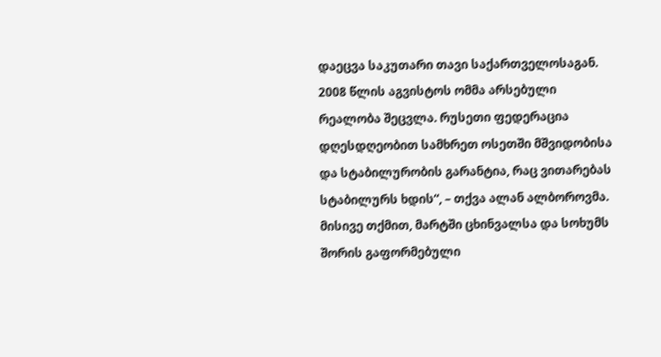დაეცვა საკუთარი თავი საქართველოსაგან. 2008 წლის აგვისტოს ომმა არსებული რეალობა შეცვლა. რუსეთი ფედერაცია დღესდღეობით სამხრეთ ოსეთში მშვიდობისა და სტაბილურობის გარანტია, რაც ვითარებას სტაბილურს ხდის“, – თქვა ალან ალბოროვმა. მისივე თქმით, მარტში ცხინვალსა და სოხუმს შორის გაფორმებული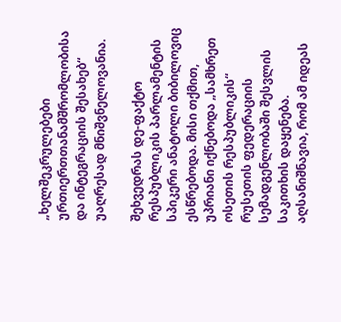„ხელშეკრულებები ურთიერთთანამშრომლობისა და ინტეგრაციის შესახებ“ უაღრესად მნიშვნელოვანია.

შეხვედრას დე-ფაქტო რესპუბლიკის პარლამენტის სპიკერი ანატოლი ბიბილოვიც ესწრებოდა. მისი თქმით, უპრიანი იქნებოდა „სამხრეთ ოსეთის რესპუბლიკის“ რუსეთის ფედერაციის სემადგენლობაში შესვლის საკითხის დაყენება. აღსანიშნავია, რომ ამ იდეას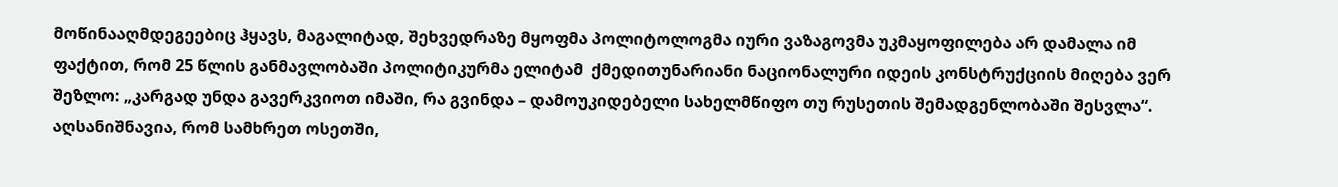მოწინააღმდეგეებიც ჰყავს, მაგალიტად, შეხვედრაზე მყოფმა პოლიტოლოგმა იური ვაზაგოვმა უკმაყოფილება არ დამალა იმ ფაქტით, რომ 25 წლის განმავლობაში პოლიტიკურმა ელიტამ  ქმედითუნარიანი ნაციონალური იდეის კონსტრუქციის მიღება ვერ შეზლო: „კარგად უნდა გავერკვიოთ იმაში, რა გვინდა – დამოუკიდებელი სახელმწიფო თუ რუსეთის შემადგენლობაში შესვლა“. აღსანიშნავია, რომ სამხრეთ ოსეთში,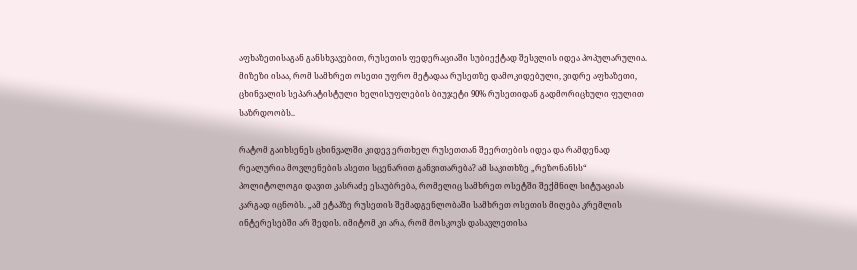აფხაზეთისაგან განსხვავებით, რუსეთის ფედერაციაში სუბიექტად შესვლის იდეა პოპულარულია. მიზეზი ისაა, რომ სამხრეთ ოსეთი უფრო მეტადაა რუსეთზე დამოკიდებული, ვიდრე აფხაზეთი, ცხინვალის სეპარატისტული ხელისუფლების ბიუჯეტი 90% რუსეთიდან გადმორიცხული ფულით საზრდოობს..

რატომ გაიხსენეს ცხინვალში კიდევ ერთხელ რუსეთთან შეერთების იდეა და რამდენად რეალურია მოვლენების ასეთი სცენარით განვითარება? ამ საკითხზე „რეზონანსს“ პოლიტოლოგი დავით კასრაძე ესაუბრება, რომელიც სამხრეთ ოსეტში შექმნილ სიტუაციას კარგად იცნობს. „ამ ეტაპზე რუსეთის შემადგენლობაში სამხრეთ ოსეთის მიღება კრემლის ინტერესებში არ შედის. იმიტომ კი არა, რომ მოსკოვს დასავლეთისა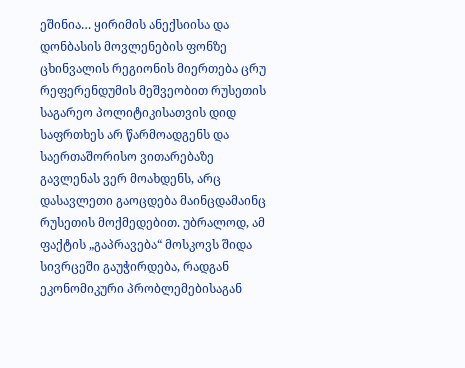ეშინია… ყირიმის ანექსიისა და დონბასის მოვლენების ფონზე ცხინვალის რეგიონის მიერთება ცრუ რეფერენდუმის მეშვეობით რუსეთის საგარეო პოლიტიკისათვის დიდ საფრთხეს არ წარმოადგენს და საერთაშორისო ვითარებაზე გავლენას ვერ მოახდენს, არც დასავლეთი გაოცდება მაინცდამაინც რუსეთის მოქმედებით. უბრალოდ, ამ ფაქტის „გაპრავება“ მოსკოვს შიდა სივრცეში გაუჭირდება, რადგან ეკონომიკური პრობლემებისაგან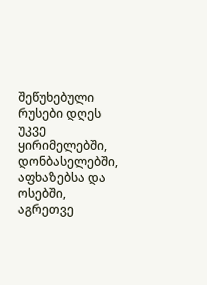შეწუხებული რუსები დღეს უკვე ყირიმელებში, დონბასელებში, აფხაზებსა და ოსებში, აგრეთვე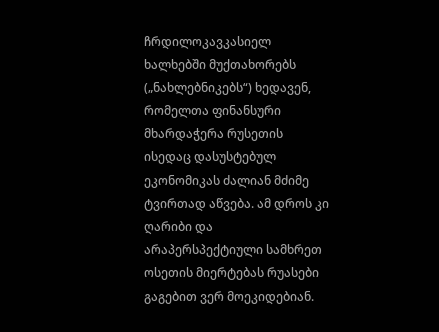ჩრდილოკავკასიელ ხალხებში მუქთახორებს („ნახლებნიკებს“) ხედავენ, რომელთა ფინანსური მხარდაჭერა რუსეთის ისედაც დასუსტებულ ეკონომიკას ძალიან მძიმე ტვირთად აწვება. ამ დროს კი ღარიბი და არაპერსპექტიული სამხრეთ ოსეთის მიერტებას რუასები გაგებით ვერ მოეკიდებიან.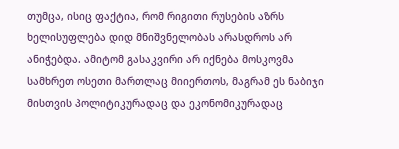თუმცა, ისიც ფაქტია, რომ რიგითი რუსების აზრს ხელისუფლება დიდ მნიშვნელობას არასდროს არ ანიჭებდა. ამიტომ გასაკვირი არ იქნება მოსკოვმა სამხრეთ ოსეთი მართლაც მიიერთოს, მაგრამ ეს ნაბიჯი მისთვის პოლიტიკურადაც და ეკონომიკურადაც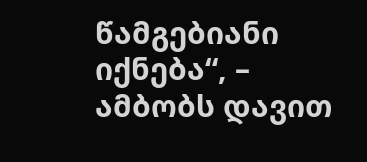წამგებიანი იქნება“, – ამბობს დავით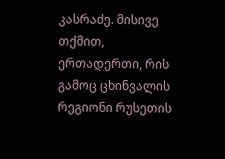კასრაძე. მისივე თქმით, ერთადერთი, რის გამოც ცხინვალის რეგიონი რუსეთის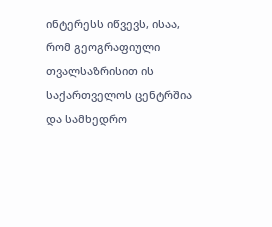ინტერესს იწვევს, ისაა, რომ გეოგრაფიული თვალსაზრისით ის საქართველოს ცენტრშია და სამხედრო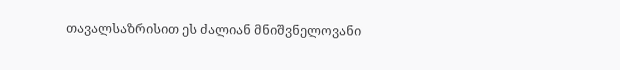თავალსაზრისით ეს ძალიან მნიშვნელოვანი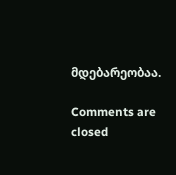მდებარეობაა.

Comments are closed